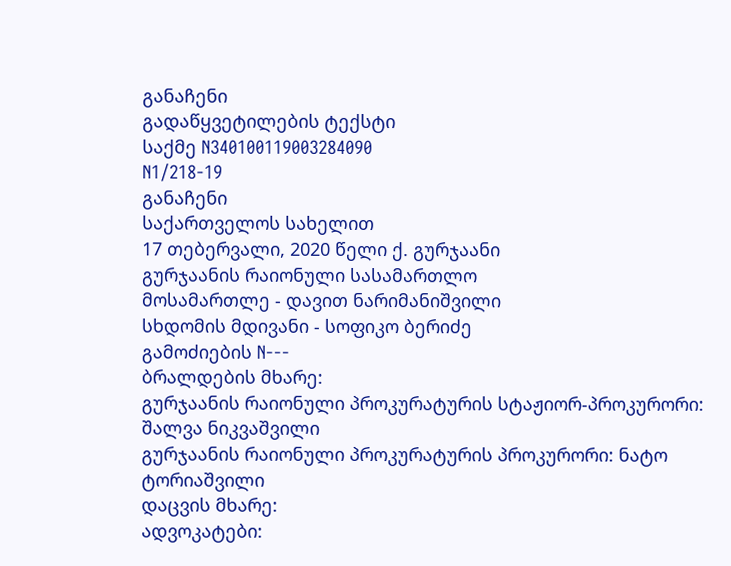განაჩენი
გადაწყვეტილების ტექსტი
საქმე N340100119003284090
N1/218-19
განაჩენი
საქართველოს სახელით
17 თებერვალი, 2020 წელი ქ. გურჯაანი
გურჯაანის რაიონული სასამართლო
მოსამართლე - დავით ნარიმანიშვილი
სხდომის მდივანი - სოფიკო ბერიძე
გამოძიების N---
ბრალდების მხარე:
გურჯაანის რაიონული პროკურატურის სტაჟიორ-პროკურორი: შალვა ნიკვაშვილი
გურჯაანის რაიონული პროკურატურის პროკურორი: ნატო ტორიაშვილი
დაცვის მხარე:
ადვოკატები: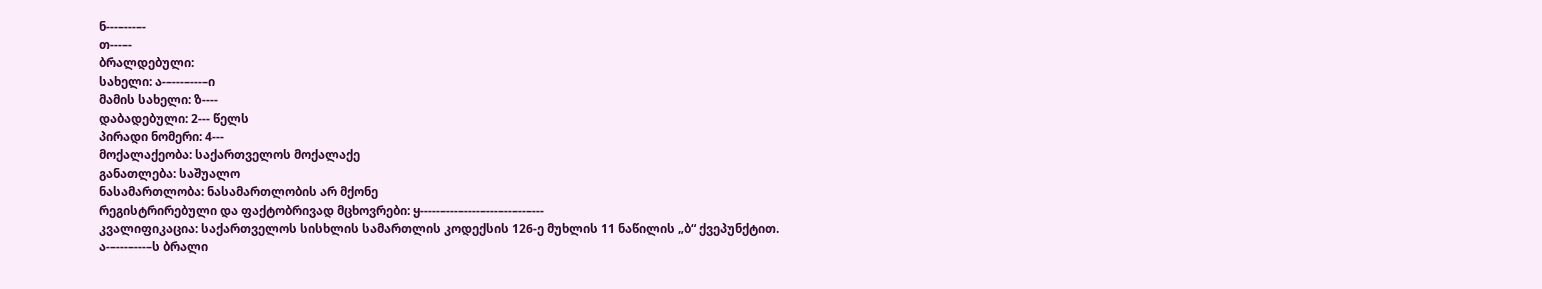ნ---–---–-
თ---–-
ბრალდებული:
სახელი: ა-–---–---–ი
მამის სახელი: ზ----
დაბადებული: 2--- წელს
პირადი ნომერი: 4---
მოქალაქეობა: საქართველოს მოქალაქე
განათლება: საშუალო
ნასამართლობა: ნასამართლობის არ მქონე
რეგისტრირებული და ფაქტობრივად მცხოვრები: ყ-----–---–----–---–--–--–---
კვალიფიკაცია: საქართველოს სისხლის სამართლის კოდექსის 126-ე მუხლის 11 ნაწილის „ბ“ ქვეპუნქტით.
ა-–---–---–ს ბრალი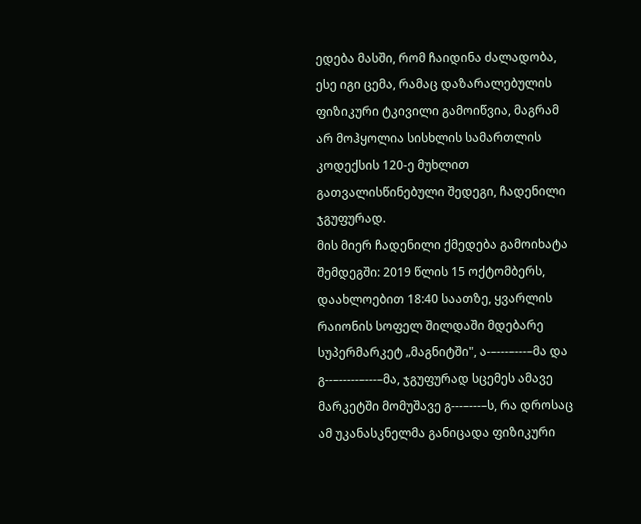ედება მასში, რომ ჩაიდინა ძალადობა, ესე იგი ცემა, რამაც დაზარალებულის ფიზიკური ტკივილი გამოიწვია, მაგრამ არ მოჰყოლია სისხლის სამართლის კოდექსის 120-ე მუხლით გათვალისწინებული შედეგი, ჩადენილი ჯგუფურად.
მის მიერ ჩადენილი ქმედება გამოიხატა შემდეგში: 2019 წლის 15 ოქტომბერს, დაახლოებით 18:40 საათზე, ყვარლის რაიონის სოფელ შილდაში მდებარე სუპერმარკეტ „მაგნიტში", ა-–---–---–მა და გ--–-----–---–მა, ჯგუფურად სცემეს ამავე მარკეტში მომუშავე გ---–---–ს, რა დროსაც ამ უკანასკნელმა განიცადა ფიზიკური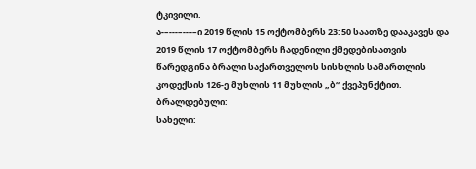ტკივილი.
ა-–---–---–ი 2019 წლის 15 ოქტომბერს 23:50 საათზე დააკავეს და 2019 წლის 17 ოქტომბერს ჩადენილი ქმედებისათვის წარედგინა ბრალი საქართველოს სისხლის სამართლის კოდექსის 126-ე მუხლის 11 მუხლის „ბ“ ქვეპუნქტით.
ბრალდებული:
სახელი: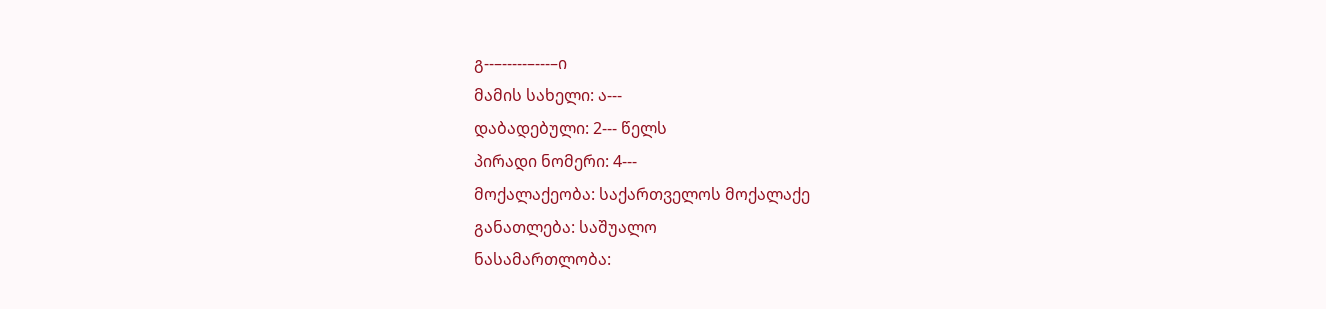გ--–-----–---–ი
მამის სახელი: ა---
დაბადებული: 2--- წელს
პირადი ნომერი: 4---
მოქალაქეობა: საქართველოს მოქალაქე
განათლება: საშუალო
ნასამართლობა: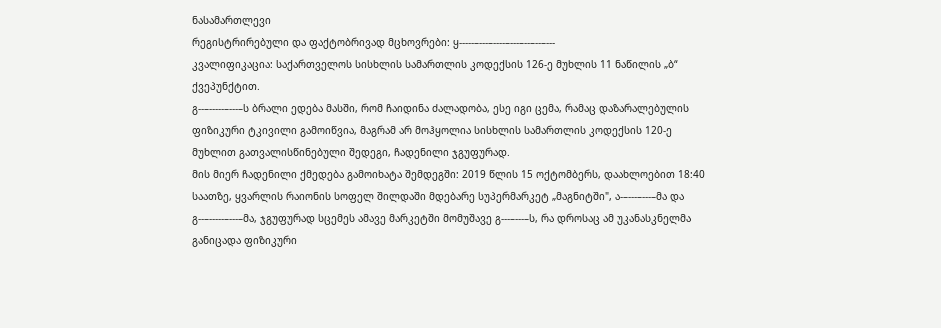ნასამართლევი
რეგისტრირებული და ფაქტობრივად მცხოვრები: ყ-----–---–----–---–--–--–---
კვალიფიკაცია: საქართველოს სისხლის სამართლის კოდექსის 126-ე მუხლის 11 ნაწილის „ბ“ ქვეპუნქტით.
გ--–-----–---–ს ბრალი ედება მასში, რომ ჩაიდინა ძალადობა, ესე იგი ცემა, რამაც დაზარალებულის ფიზიკური ტკივილი გამოიწვია, მაგრამ არ მოჰყოლია სისხლის სამართლის კოდექსის 120-ე მუხლით გათვალისწინებული შედეგი, ჩადენილი ჯგუფურად.
მის მიერ ჩადენილი ქმედება გამოიხატა შემდეგში: 2019 წლის 15 ოქტომბერს, დაახლოებით 18:40 საათზე, ყვარლის რაიონის სოფელ შილდაში მდებარე სუპერმარკეტ „მაგნიტში", ა-–---–---–მა და გ--–-----–---–მა, ჯგუფურად სცემეს ამავე მარკეტში მომუშავე გ---–---–ს, რა დროსაც ამ უკანასკნელმა განიცადა ფიზიკური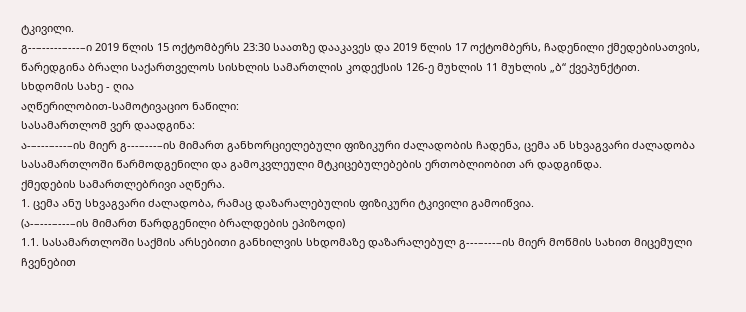ტკივილი.
გ--–-----–---–ი 2019 წლის 15 ოქტომბერს 23:30 საათზე დააკავეს და 2019 წლის 17 ოქტომბერს, ჩადენილი ქმედებისათვის, წარედგინა ბრალი საქართველოს სისხლის სამართლის კოდექსის 126-ე მუხლის 11 მუხლის „ბ“ ქვეპუნქტით.
სხდომის სახე - ღია
აღწერილობით-სამოტივაციო ნაწილი:
სასამართლომ ვერ დაადგინა:
ა-–---–---–ის მიერ გ---–---–ის მიმართ განხორციელებული ფიზიკური ძალადობის ჩადენა, ცემა ან სხვაგვარი ძალადობა სასამართლოში წარმოდგენილი და გამოკვლეული მტკიცებულებების ერთობლიობით არ დადგინდა.
ქმედების სამართლებრივი აღწერა.
1. ცემა ანუ სხვაგვარი ძალადობა, რამაც დაზარალებულის ფიზიკური ტკივილი გამოიწვია.
(ა-–---–---–ის მიმართ წარდგენილი ბრალდების ეპიზოდი)
1.1. სასამართლოში საქმის არსებითი განხილვის სხდომაზე დაზარალებულ გ---–---–ის მიერ მოწმის სახით მიცემული ჩვენებით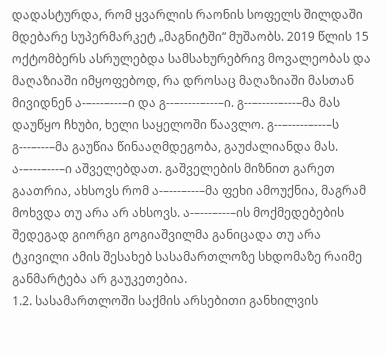დადასტურდა, რომ ყვარლის რაონის სოფელს შილდაში მდებარე სუპერმარკეტ „მაგნიტში“ მუშაობს. 2019 წლის 15 ოქტომბერს ასრულებდა სამსახურებრივ მოვალეობას და მაღაზიაში იმყოფებოდ, რა დროსაც მაღაზიაში მასთან მივიდნენ ა-–---–---–ი და გ--–-----–---–ი. გ--–-----–---–მა მას დაუწყო ჩხუბი, ხელი საყელოში წაავლო. გ--–-----–---–ს გ---–---–მა გაუწია წინააღმდეგობა, გაუძალიანდა მას. ა-–---–---–ი აშველებდათ. გაშველების მიზნით გარეთ გაათრია, ახსოვს რომ ა-–---–---–მა ფეხი ამოუქნია, მაგრამ მოხვდა თუ არა არ ახსოვს. ა-–---–---–ის მოქმედებების შედეგად გიორგი გოგიაშვილმა განიცადა თუ არა ტკივილი ამის შესახებ სასამართლოზე სხდომაზე რაიმე განმარტება არ გაუკეთებია.
1.2. სასამართლოში საქმის არსებითი განხილვის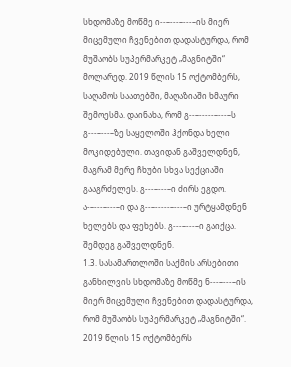სხდომაზე მოწმე ი--–---–---–ის მიერ მიცემული ჩვენებით დადასტურდა, რომ მუშაობს სუპერმარკეტ „მაგნიტში“ მოლარედ. 2019 წლის 15 ოქტომბერს, საღამოს საათებში, მაღაზიაში ხმაური შემოესმა. დაინახა, რომ გ--–-----–---–ს გ---–---–ზე საყელოში ჰქონდა ხელი მოკიდებული. თავიდან გაშველდნენ, მაგრამ მერე ჩხუბი სხვა სექციაში გააგრძელეს. გ---–---–ი ძირს ეგდო. ა-–---–---–ი და გ--–-----–---–ი ურტყამდნენ ხელებს და ფეხებს. გ---–---–ი გაიქცა. შემდეგ გაშველდნენ.
1.3. სასამართლოში საქმის არსებითი განხილვის სხდომაზე მოწმე ნ---–---–ის მიერ მიცემული ჩვენებით დადასტურდა, რომ მუშაობს სუპერმარკეტ „მაგნიტში“. 2019 წლის 15 ოქტომბერს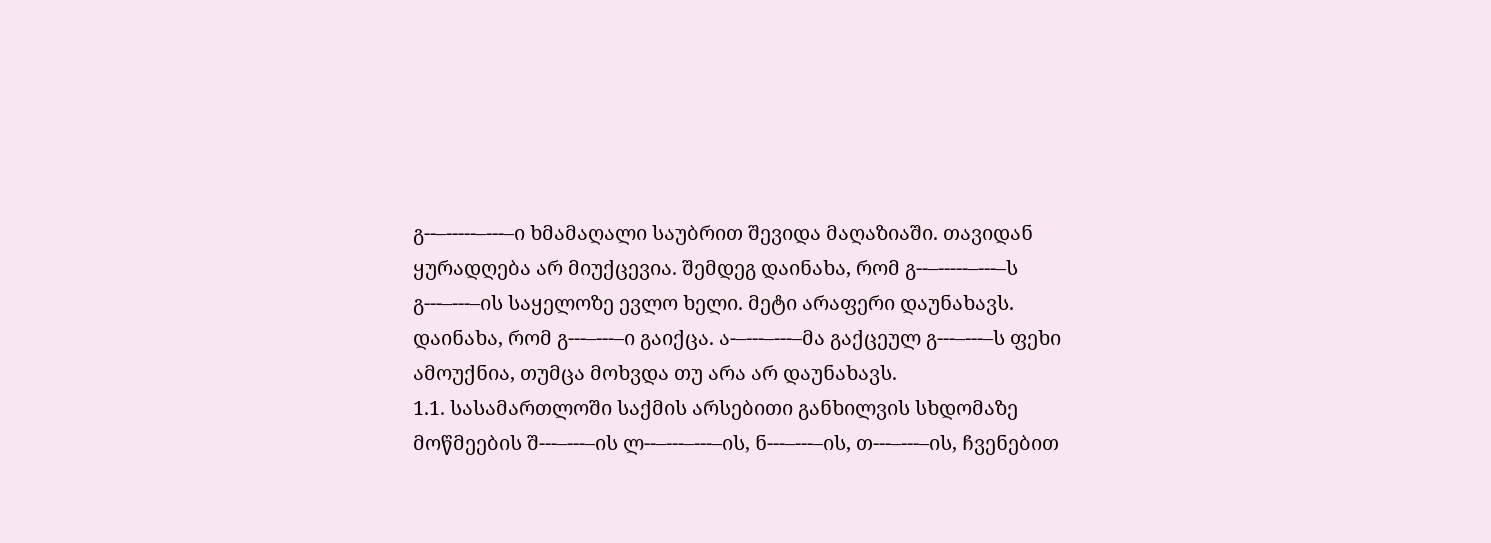გ--–-----–---–ი ხმამაღალი საუბრით შევიდა მაღაზიაში. თავიდან ყურადღება არ მიუქცევია. შემდეგ დაინახა, რომ გ--–-----–---–ს გ---–---–ის საყელოზე ევლო ხელი. მეტი არაფერი დაუნახავს. დაინახა, რომ გ---–---–ი გაიქცა. ა-–---–---–მა გაქცეულ გ---–---–ს ფეხი ამოუქნია, თუმცა მოხვდა თუ არა არ დაუნახავს.
1.1. სასამართლოში საქმის არსებითი განხილვის სხდომაზე მოწმეების შ---–---–ის ლ--–---–---–ის, ნ---–---–ის, თ---–---–ის, ჩვენებით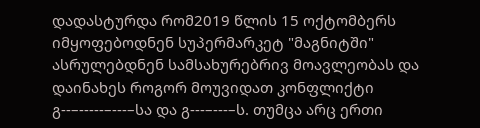დადასტურდა რომ2019 წლის 15 ოქტომბერს იმყოფებოდნენ სუპერმარკეტ "მაგნიტში" ასრულებდნენ სამსახურებრივ მოავლეობას და დაინახეს როგორ მოუვიდათ კონფლიქტი გ--–-----–---–სა და გ---–---–ს. თუმცა არც ერთი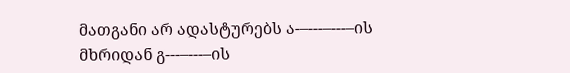მათგანი არ ადასტურებს ა-–---–---–ის მხრიდან გ---–---–ის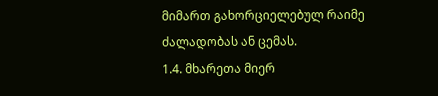მიმართ გახორციელებულ რაიმე ძალადობას ან ცემას.
1.4. მხარეთა მიერ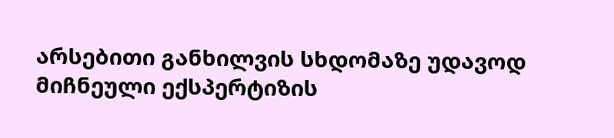არსებითი განხილვის სხდომაზე უდავოდ მიჩნეული ექსპერტიზის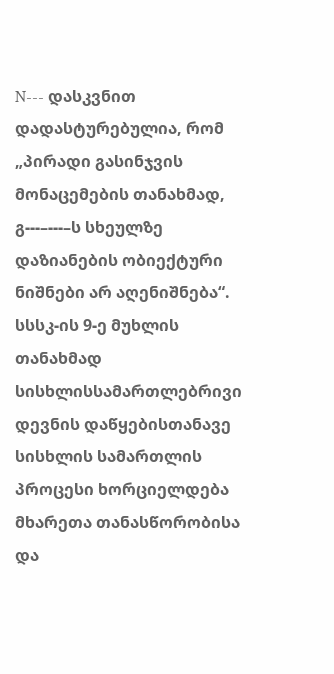N--- დასკვნით დადასტურებულია, რომ „პირადი გასინჯვის მონაცემების თანახმად, გ---–---–ს სხეულზე დაზიანების ობიექტური ნიშნები არ აღენიშნება“.
სსსკ-ის 9-ე მუხლის თანახმად სისხლისსამართლებრივი დევნის დაწყებისთანავე სისხლის სამართლის პროცესი ხორციელდება მხარეთა თანასწორობისა და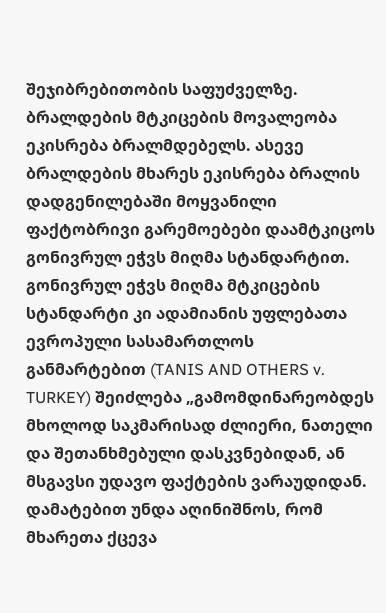შეჯიბრებითობის საფუძველზე. ბრალდების მტკიცების მოვალეობა ეკისრება ბრალმდებელს. ასევე ბრალდების მხარეს ეკისრება ბრალის დადგენილებაში მოყვანილი ფაქტობრივი გარემოებები დაამტკიცოს გონივრულ ეჭვს მიღმა სტანდარტით. გონივრულ ეჭვს მიღმა მტკიცების სტანდარტი კი ადამიანის უფლებათა ევროპული სასამართლოს განმარტებით (TANIS AND OTHERS v. TURKEY) შეიძლება „გამომდინარეობდეს მხოლოდ საკმარისად ძლიერი, ნათელი და შეთანხმებული დასკვნებიდან, ან მსგავსი უდავო ფაქტების ვარაუდიდან. დამატებით უნდა აღინიშნოს, რომ მხარეთა ქცევა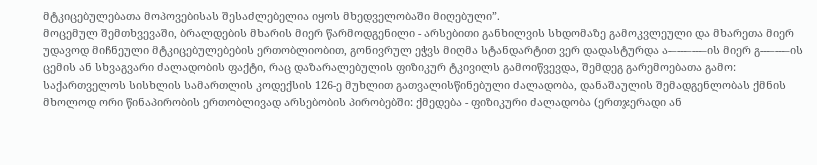მტკიცებულებათა მოპოვებისას შესაძლებელია იყოს მხედველობაში მიღებული”.
მოცემულ შემთხვევაში, ბრალდების მხარის მიერ წარმოდგენილი - არსებითი განხილვის სხდომაზე გამოკვლეული და მხარეთა მიერ უდავოდ მიჩნეული მტკიცებულებების ერთობლიობით, გონივრულ ეჭვს მიღმა სტანდარტით ვერ დადასტურდა ა-–---–---–ის მიერ გ---–---–ის ცემის ან სხვაგვარი ძალადობის ფაქტი, რაც დაზარალებულის ფიზიკურ ტკივილს გამოიწვევდა, შემდეგ გარემოებათა გამო:
საქართველოს სისხლის სამართლის კოდექსის 126-ე მუხლით გათვალისწინებული ძალადობა, დანაშაულის შემადგენლობას ქმნის მხოლოდ ორი წინაპირობის ერთობლივად არსებობის პირობებში: ქმედება - ფიზიკური ძალადობა (ერთჯერადი ან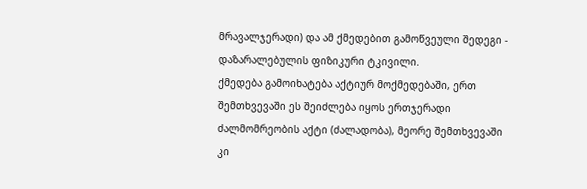მრავალჯერადი) და ამ ქმედებით გამოწვეული შედეგი - დაზარალებულის ფიზიკური ტკივილი.
ქმედება გამოიხატება აქტიურ მოქმედებაში, ერთ შემთხვევაში ეს შეიძლება იყოს ერთჯერადი ძალმომრეობის აქტი (ძალადობა), მეორე შემთხვევაში კი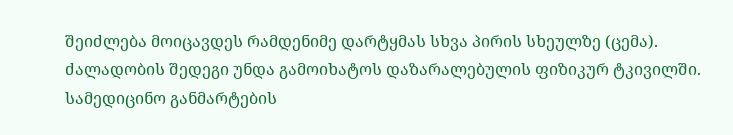შეიძლება მოიცავდეს რამდენიმე დარტყმას სხვა პირის სხეულზე (ცემა).
ძალადობის შედეგი უნდა გამოიხატოს დაზარალებულის ფიზიკურ ტკივილში. სამედიცინო განმარტების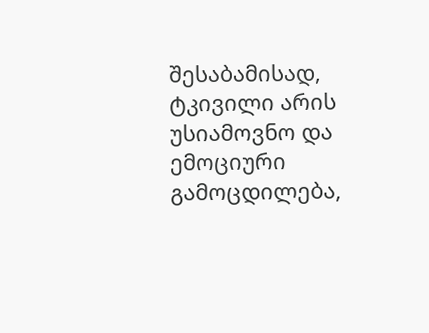შესაბამისად, ტკივილი არის უსიამოვნო და ემოციური გამოცდილება,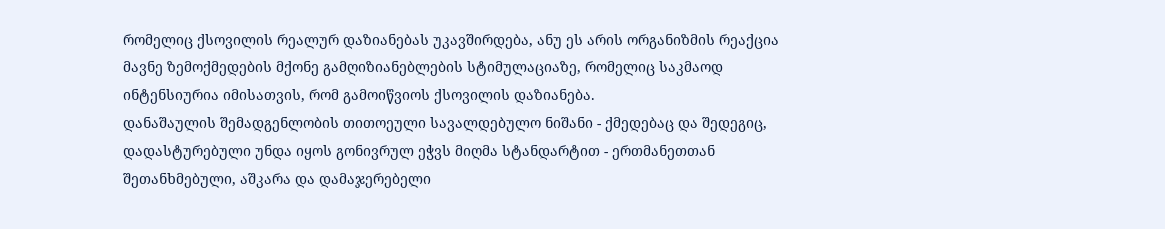რომელიც ქსოვილის რეალურ დაზიანებას უკავშირდება, ანუ ეს არის ორგანიზმის რეაქცია მავნე ზემოქმედების მქონე გამღიზიანებლების სტიმულაციაზე, რომელიც საკმაოდ ინტენსიურია იმისათვის, რომ გამოიწვიოს ქსოვილის დაზიანება.
დანაშაულის შემადგენლობის თითოეული სავალდებულო ნიშანი - ქმედებაც და შედეგიც, დადასტურებული უნდა იყოს გონივრულ ეჭვს მიღმა სტანდარტით - ერთმანეთთან შეთანხმებული, აშკარა და დამაჯერებელი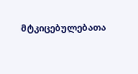მტკიცებულებათა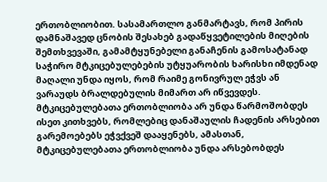ერთობლიობით. სასამართლო განმარტავს, რომ პირის დამნაშავედ ცნობის შესახებ გადაწყვეტილების მიღების შემთხვევაში, გამამტყუნებელი განაჩენის გამოსატანად საჭირო მტკიცებულებების უტყუარობის ხარისხი იმდენად მაღალი უნდა იყოს, რომ რაიმე გონივრულ ეჭვს ან ვარაუდს ბრალდებულის მიმართ არ იწვევდეს. მტკიცებულებათა ერთობლიობა არ უნდა წარმოშობდეს ისეთ კითხვებს, რომლებიც დანაშაულის ჩადენის არსებით გარემოებებს ეჭვქვეშ დააყენებს, ამასთან, მტკიცებულებათა ერთობლიობა უნდა არსებობდეს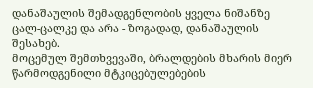დანაშაულის შემადგენლობის ყველა ნიშანზე ცალ-ცალკე და არა - ზოგადად, დანაშაულის შესახებ.
მოცემულ შემთხვევაში, ბრალდების მხარის მიერ წარმოდგენილი მტკიცებულებების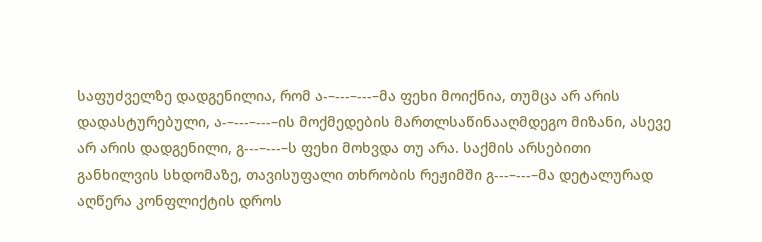საფუძველზე დადგენილია, რომ ა-–---–---–მა ფეხი მოიქნია, თუმცა არ არის დადასტურებული, ა-–---–---–ის მოქმედების მართლსაწინააღმდეგო მიზანი, ასევე არ არის დადგენილი, გ---–---–ს ფეხი მოხვდა თუ არა. საქმის არსებითი განხილვის სხდომაზე, თავისუფალი თხრობის რეჟიმში გ---–---–მა დეტალურად აღწერა კონფლიქტის დროს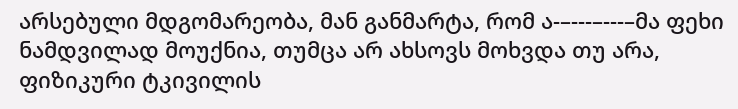არსებული მდგომარეობა, მან განმარტა, რომ ა-–---–---–მა ფეხი ნამდვილად მოუქნია, თუმცა არ ახსოვს მოხვდა თუ არა, ფიზიკური ტკივილის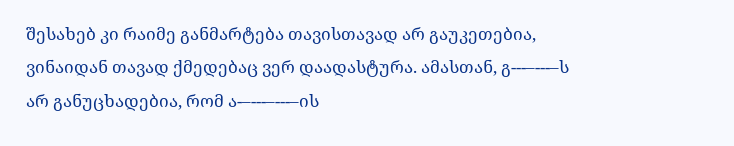შესახებ კი რაიმე განმარტება თავისთავად არ გაუკეთებია, ვინაიდან თავად ქმედებაც ვერ დაადასტურა. ამასთან, გ---–---–ს არ განუცხადებია, რომ ა-–---–---–ის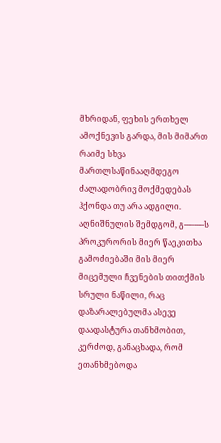მხრიდან, ფეხის ერთხელ ამოქნევის გარდა, მის მიმართ რაიმე სხვა მართლსაწინააღმდეგო ძალადობრივ მოქმედებას ჰქონდა თუ არა ადგილი. აღნიშნულის შემდგომ, გ---–---–ს პროკურორის მიერ წაეკითხა გამოძიებაში მის მიერ მიცემული ჩვენების თითქმის სრული ნაწილი, რაც დაზარალებულმა ასევე დაადასტურა თანხმობით, კერძოდ, განაცხადა, რომ ეთანხმებოდა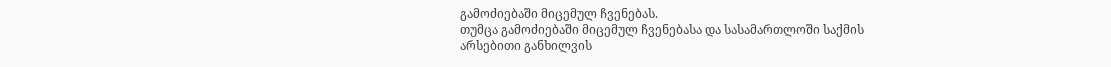გამოძიებაში მიცემულ ჩვენებას.
თუმცა გამოძიებაში მიცემულ ჩვენებასა და სასამართლოში საქმის არსებითი განხილვის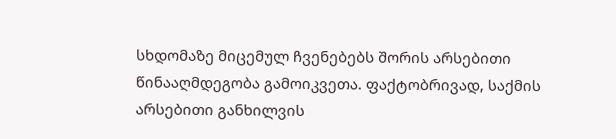სხდომაზე მიცემულ ჩვენებებს შორის არსებითი წინააღმდეგობა გამოიკვეთა. ფაქტობრივად, საქმის არსებითი განხილვის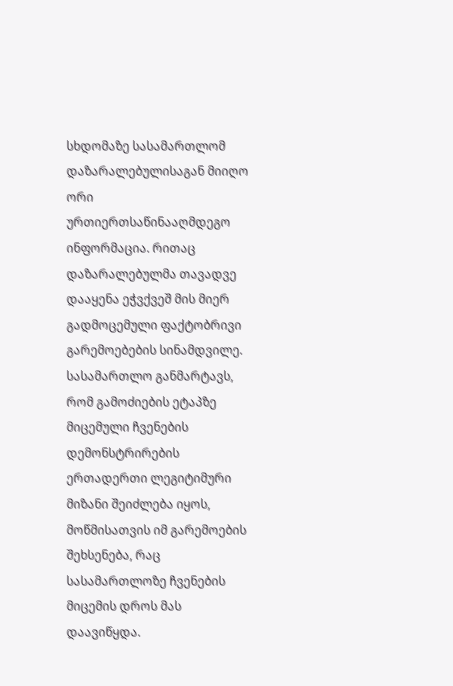სხდომაზე სასამართლომ დაზარალებულისაგან მიიღო ორი ურთიერთსაწინააღმდეგო ინფორმაცია. რითაც დაზარალებულმა თავადვე დააყენა ეჭვქვეშ მის მიერ გადმოცემული ფაქტობრივი გარემოებების სინამდვილე. სასამართლო განმარტავს, რომ გამოძიების ეტაპზე მიცემული ჩვენების დემონსტრირების ერთადერთი ლეგიტიმური მიზანი შეიძლება იყოს, მოწმისათვის იმ გარემოების შეხსენება, რაც სასამართლოზე ჩვენების მიცემის დროს მას დაავიწყდა.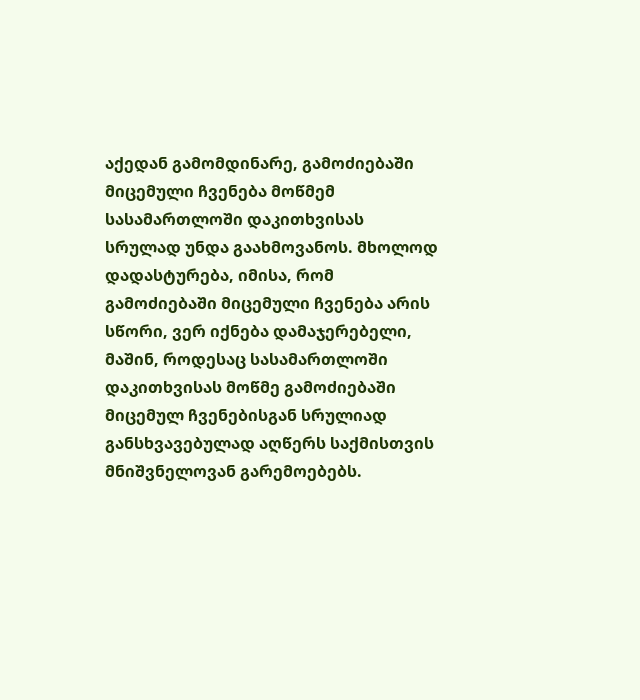აქედან გამომდინარე, გამოძიებაში მიცემული ჩვენება მოწმემ სასამართლოში დაკითხვისას სრულად უნდა გაახმოვანოს. მხოლოდ დადასტურება, იმისა, რომ გამოძიებაში მიცემული ჩვენება არის სწორი, ვერ იქნება დამაჯერებელი, მაშინ, როდესაც სასამართლოში დაკითხვისას მოწმე გამოძიებაში მიცემულ ჩვენებისგან სრულიად განსხვავებულად აღწერს საქმისთვის მნიშვნელოვან გარემოებებს.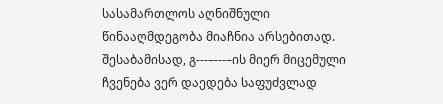სასამართლოს აღნიშნული წინააღმდეგობა მიაჩნია არსებითად. შესაბამისად, გ---–---–ის მიერ მიცემული ჩვენება ვერ დაედება საფუძვლად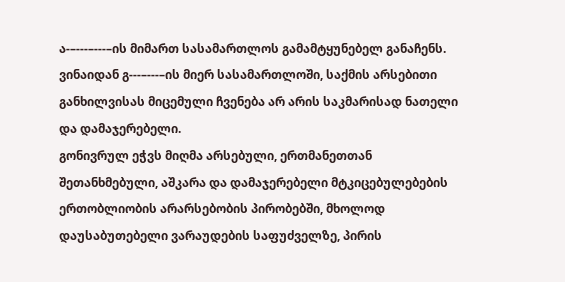ა-–---–---–ის მიმართ სასამართლოს გამამტყუნებელ განაჩენს. ვინაიდან გ---–---–ის მიერ სასამართლოში, საქმის არსებითი განხილვისას მიცემული ჩვენება არ არის საკმარისად ნათელი და დამაჯერებელი.
გონივრულ ეჭვს მიღმა არსებული, ერთმანეთთან შეთანხმებული, აშკარა და დამაჯერებელი მტკიცებულებების ერთობლიობის არარსებობის პირობებში, მხოლოდ დაუსაბუთებელი ვარაუდების საფუძველზე, პირის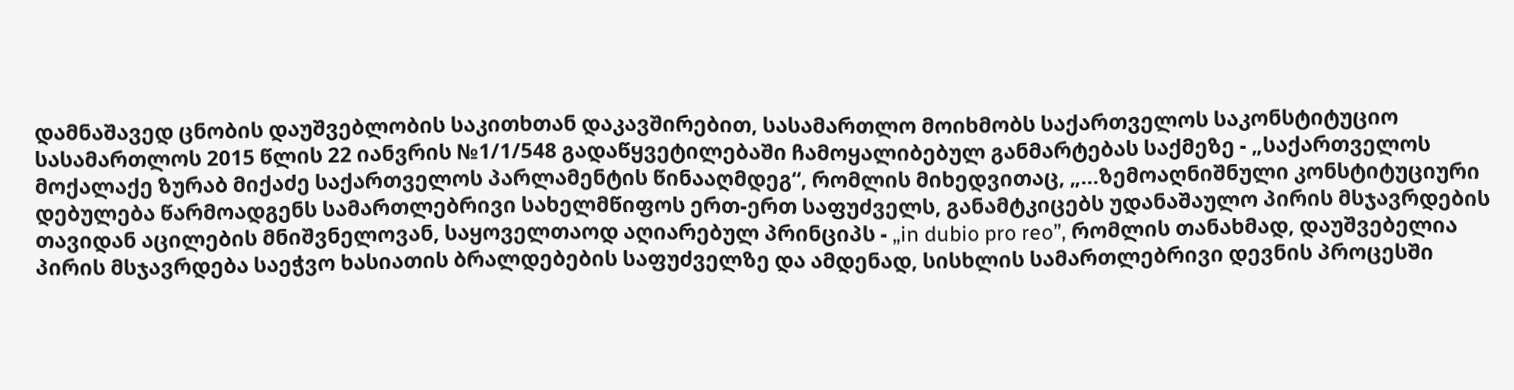დამნაშავედ ცნობის დაუშვებლობის საკითხთან დაკავშირებით, სასამართლო მოიხმობს საქართველოს საკონსტიტუციო სასამართლოს 2015 წლის 22 იანვრის №1/1/548 გადაწყვეტილებაში ჩამოყალიბებულ განმარტებას საქმეზე - „საქართველოს მოქალაქე ზურაბ მიქაძე საქართველოს პარლამენტის წინააღმდეგ“, რომლის მიხედვითაც, „...ზემოაღნიშნული კონსტიტუციური დებულება წარმოადგენს სამართლებრივი სახელმწიფოს ერთ-ერთ საფუძველს, განამტკიცებს უდანაშაულო პირის მსჯავრდების თავიდან აცილების მნიშვნელოვან, საყოველთაოდ აღიარებულ პრინციპს - „in dubio pro reo”, რომლის თანახმად, დაუშვებელია პირის მსჯავრდება საეჭვო ხასიათის ბრალდებების საფუძველზე და ამდენად, სისხლის სამართლებრივი დევნის პროცესში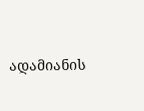ადამიანის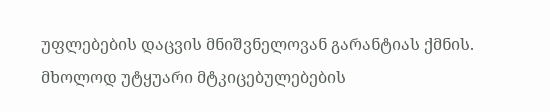უფლებების დაცვის მნიშვნელოვან გარანტიას ქმნის. მხოლოდ უტყუარი მტკიცებულებების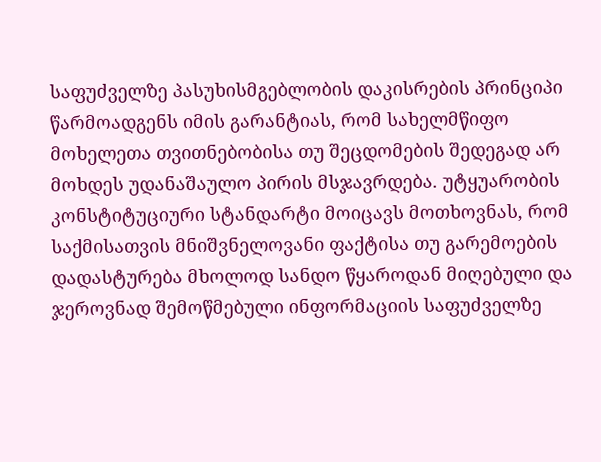საფუძველზე პასუხისმგებლობის დაკისრების პრინციპი წარმოადგენს იმის გარანტიას, რომ სახელმწიფო მოხელეთა თვითნებობისა თუ შეცდომების შედეგად არ მოხდეს უდანაშაულო პირის მსჯავრდება. უტყუარობის კონსტიტუციური სტანდარტი მოიცავს მოთხოვნას, რომ საქმისათვის მნიშვნელოვანი ფაქტისა თუ გარემოების დადასტურება მხოლოდ სანდო წყაროდან მიღებული და ჯეროვნად შემოწმებული ინფორმაციის საფუძველზე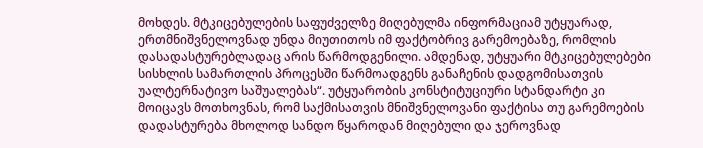მოხდეს. მტკიცებულების საფუძველზე მიღებულმა ინფორმაციამ უტყუარად, ერთმნიშვნელოვნად უნდა მიუთითოს იმ ფაქტობრივ გარემოებაზე, რომლის დასადასტურებლადაც არის წარმოდგენილი. ამდენად, უტყუარი მტკიცებულებები სისხლის სამართლის პროცესში წარმოადგენს განაჩენის დადგომისათვის უალტერნატივო საშუალებას“. უტყუარობის კონსტიტუციური სტანდარტი კი მოიცავს მოთხოვნას, რომ საქმისათვის მნიშვნელოვანი ფაქტისა თუ გარემოების დადასტურება მხოლოდ სანდო წყაროდან მიღებული და ჯეროვნად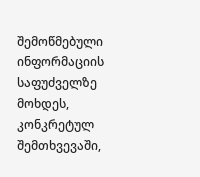შემოწმებული ინფორმაციის საფუძველზე მოხდეს, კონკრეტულ შემთხვევაში,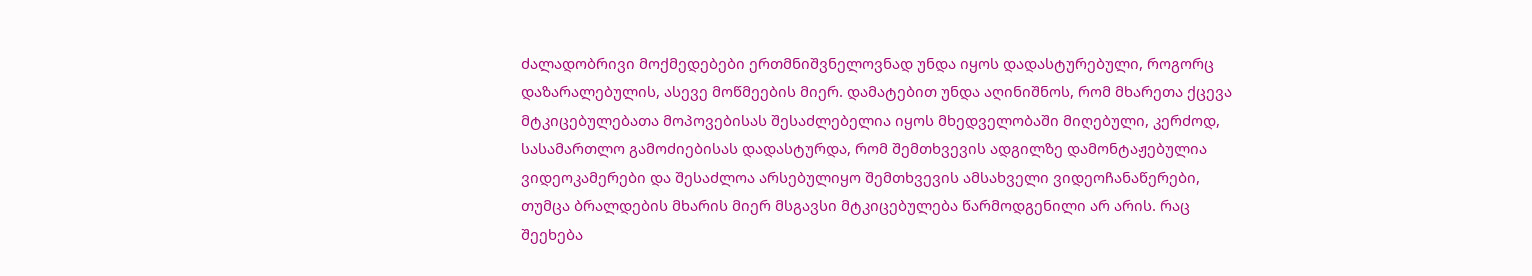ძალადობრივი მოქმედებები ერთმნიშვნელოვნად უნდა იყოს დადასტურებული, როგორც დაზარალებულის, ასევე მოწმეების მიერ. დამატებით უნდა აღინიშნოს, რომ მხარეთა ქცევა მტკიცებულებათა მოპოვებისას შესაძლებელია იყოს მხედველობაში მიღებული, კერძოდ, სასამართლო გამოძიებისას დადასტურდა, რომ შემთხვევის ადგილზე დამონტაჟებულია ვიდეოკამერები და შესაძლოა არსებულიყო შემთხვევის ამსახველი ვიდეოჩანაწერები, თუმცა ბრალდების მხარის მიერ მსგავსი მტკიცებულება წარმოდგენილი არ არის. რაც შეეხება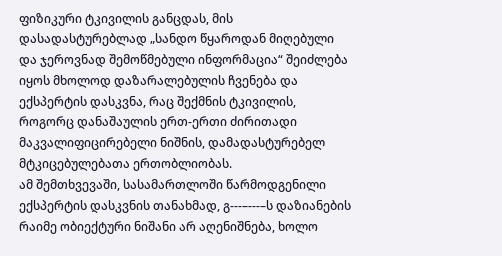ფიზიკური ტკივილის განცდას, მის დასადასტურებლად „სანდო წყაროდან მიღებული და ჯეროვნად შემოწმებული ინფორმაცია“ შეიძლება იყოს მხოლოდ დაზარალებულის ჩვენება და ექსპერტის დასკვნა, რაც შექმნის ტკივილის, როგორც დანაშაულის ერთ-ერთი ძირითადი მაკვალიფიცირებელი ნიშნის, დამადასტურებელ მტკიცებულებათა ერთობლიობას.
ამ შემთხვევაში, სასამართლოში წარმოდგენილი ექსპერტის დასკვნის თანახმად, გ---–---–ს დაზიანების რაიმე ობიექტური ნიშანი არ აღენიშნება, ხოლო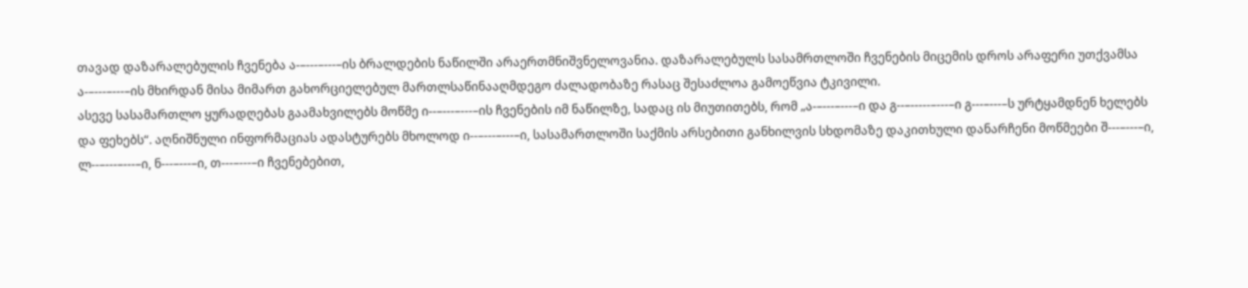თავად დაზარალებულის ჩვენება ა-–---–---–ის ბრალდების ნაწილში არაერთმნიშვნელოვანია. დაზარალებულს სასამრთლოში ჩვენების მიცემის დროს არაფერი უთქვამსა ა-–---–---–ის მხირდან მისა მიმართ გახორციელებულ მართლსაწინააღმდეგო ძალადობაზე რასაც შესაძლოა გამოეწვია ტკივილი.
ასევე სასამართლო ყურადღებას გაამახვილებს მოწმე ი--–---–---–ის ჩვენების იმ ნაწილზე, სადაც ის მიუთითებს, რომ „ა-–---–---–ი და გ--–-----–---–ი გ---–---–ს ურტყამდნენ ხელებს და ფეხებს“. აღნიშნული ინფორმაციას ადასტურებს მხოლოდ ი--–---–---–ი, სასამართლოში საქმის არსებითი განხილვის სხდომაზე დაკითხული დანარჩენი მოწმეები შ---–---–ი, ლ--–---–---–ი, ნ---–---–ი, თ---–---–ი ჩვენებებით,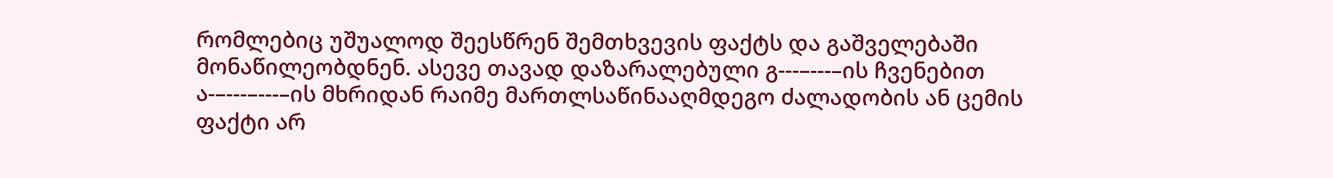რომლებიც უშუალოდ შეესწრენ შემთხვევის ფაქტს და გაშველებაში მონაწილეობდნენ. ასევე თავად დაზარალებული გ---–---–ის ჩვენებით ა-–---–---–ის მხრიდან რაიმე მართლსაწინააღმდეგო ძალადობის ან ცემის ფაქტი არ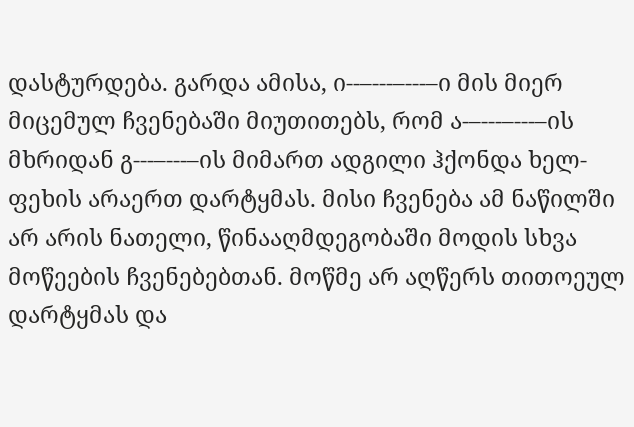დასტურდება. გარდა ამისა, ი--–---–---–ი მის მიერ მიცემულ ჩვენებაში მიუთითებს, რომ ა-–---–---–ის მხრიდან გ---–---–ის მიმართ ადგილი ჰქონდა ხელ-ფეხის არაერთ დარტყმას. მისი ჩვენება ამ ნაწილში არ არის ნათელი, წინააღმდეგობაში მოდის სხვა მოწეების ჩვენებებთან. მოწმე არ აღწერს თითოეულ დარტყმას და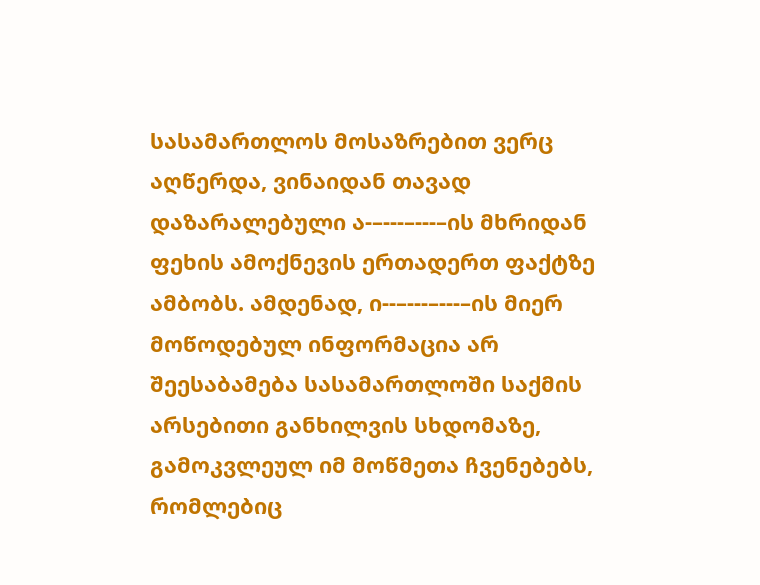სასამართლოს მოსაზრებით ვერც აღწერდა, ვინაიდან თავად დაზარალებული ა-–---–---–ის მხრიდან ფეხის ამოქნევის ერთადერთ ფაქტზე ამბობს. ამდენად, ი--–---–---–ის მიერ მოწოდებულ ინფორმაცია არ შეესაბამება სასამართლოში საქმის არსებითი განხილვის სხდომაზე, გამოკვლეულ იმ მოწმეთა ჩვენებებს, რომლებიც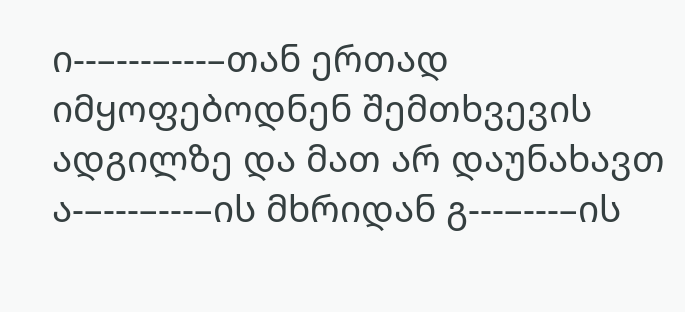ი--–---–---–თან ერთად იმყოფებოდნენ შემთხვევის ადგილზე და მათ არ დაუნახავთ ა-–---–---–ის მხრიდან გ---–---–ის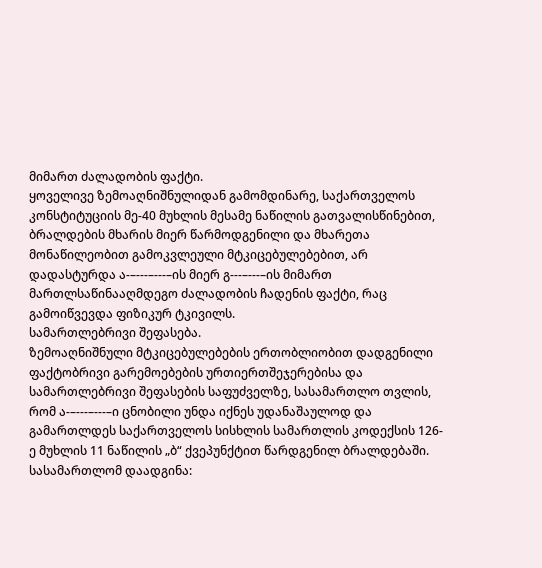მიმართ ძალადობის ფაქტი.
ყოველივე ზემოაღნიშნულიდან გამომდინარე, საქართველოს კონსტიტუციის მე-40 მუხლის მესამე ნაწილის გათვალისწინებით, ბრალდების მხარის მიერ წარმოდგენილი და მხარეთა მონაწილეობით გამოკვლეული მტკიცებულებებით, არ დადასტურდა ა-–---–---–ის მიერ გ---–---–ის მიმართ მართლსაწინააღმდეგო ძალადობის ჩადენის ფაქტი, რაც გამოიწვევდა ფიზიკურ ტკივილს.
სამართლებრივი შეფასება.
ზემოაღნიშნული მტკიცებულებების ერთობლიობით დადგენილი ფაქტობრივი გარემოებების ურთიერთშეჯერებისა და სამართლებრივი შეფასების საფუძველზე, სასამართლო თვლის, რომ ა-–---–---–ი ცნობილი უნდა იქნეს უდანაშაულოდ და გამართლდეს საქართველოს სისხლის სამართლის კოდექსის 126-ე მუხლის 11 ნაწილის „ბ“ ქვეპუნქტით წარდგენილ ბრალდებაში.
სასამართლომ დაადგინა: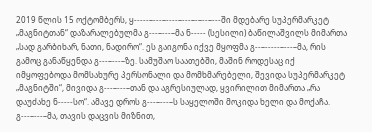2019 წლის 15 ოქტომბერს, ყ-----–---–----–---–-–--–---ში მდებარე სუპერმარკეტ „მაგნიტთან“ დაზარალებულმა გ---–---–მა ნ----- (სესილი) ბაწილაშვილს მიმართა „სად გარბიხარ, ნათი, ნადირო“. ეს გაიგონა იქვე მყოფმა გ--–-----–---–მა, რის გამოც განაწყენდა გ---–---–ზე. სამუშაო საათებში, მაშინ როდესაც იქ იმყოფებოდა მომსახურე პერსონალი და მომხმარებელი, შევიდა სუპერმარკეტ „მაგნიტში“, მივიდა გ---–---–თან და აგრესიულად, ყვირილით მიმართა „რა დაუძახე ნ-----სო“. ამავე დროს გ---–---–ს საყელოში მოკიდა ხელი და მოქაჩა. გ---–---–მა, თავის დაცვის მიზნით,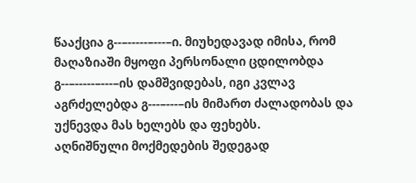წააქცია გ--–-----–---–ი. მიუხედავად იმისა, რომ მაღაზიაში მყოფი პერსონალი ცდილობდა გ--–-----–---–ის დამშვიდებას, იგი კვლავ აგრძელებდა გ---–---–ის მიმართ ძალადობას და უქნევდა მას ხელებს და ფეხებს.
აღნიშნული მოქმედების შედეგად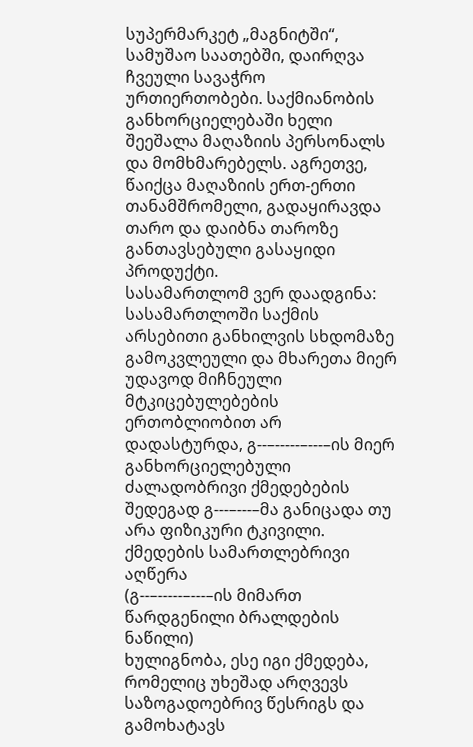სუპერმარკეტ „მაგნიტში“, სამუშაო საათებში, დაირღვა ჩვეული სავაჭრო ურთიერთობები. საქმიანობის განხორციელებაში ხელი შეეშალა მაღაზიის პერსონალს და მომხმარებელს. აგრეთვე, წაიქცა მაღაზიის ერთ-ერთი თანამშრომელი, გადაყირავდა თარო და დაიბნა თაროზე განთავსებული გასაყიდი პროდუქტი.
სასამართლომ ვერ დაადგინა:
სასამართლოში საქმის არსებითი განხილვის სხდომაზე გამოკვლეული და მხარეთა მიერ უდავოდ მიჩნეული მტკიცებულებების ერთობლიობით არ დადასტურდა, გ--–-----–---–ის მიერ განხორციელებული ძალადობრივი ქმედებების შედეგად გ---–---–მა განიცადა თუ არა ფიზიკური ტკივილი.
ქმედების სამართლებრივი აღწერა
(გ--–-----–---–ის მიმართ წარდგენილი ბრალდების ნაწილი)
ხულიგნობა, ესე იგი ქმედება, რომელიც უხეშად არღვევს საზოგადოებრივ წესრიგს და გამოხატავს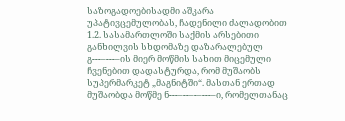საზოგადოებისადმი აშკარა უპატივცემულობას, ჩადენილი ძალადობით
1.2. სასამართლოში საქმის არსებითი განხილვის სხდომაზე დაზარალებულ გ---–---–ის მიერ მოწმის სახით მიცემული ჩვენებით დადასტურდა, რომ მუშაობს სუპერმარკეტ „მაგნიტში“. მასთან ერთად მუშაობდა მოწმე ნ---–--–-–---–ი, რომელთანაც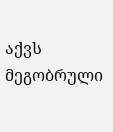აქვს მეგობრული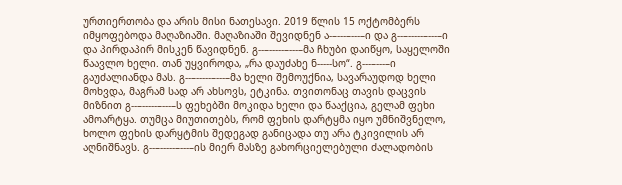ურთიერთობა და არის მისი ნათესავი. 2019 წლის 15 ოქტომბერს იმყოფებოდა მაღაზიაში. მაღაზიაში შევიდნენ ა-–---–---–ი და გ--–-----–---–ი და პირდაპირ მისკენ წავიდნენ. გ--–-----–---–მა ჩხუბი დაიწყო, საყელოში წაავლო ხელი. თან უყვიროდა, „რა დაუძახე ნ-----სო“. გ---–---–ი გაუძალიანდა მას. გ--–-----–---–მა ხელი შემოუქნია, სავარაუდოდ ხელი მოხვდა, მაგრამ სად არ ახსოვს, ეტკინა. თვითონაც თავის დაცვის მიზნით გ--–-----–---–ს ფეხებში მოკიდა ხელი და წააქცია, გელამ ფეხი ამოარტყა. თუმცა მიუთითებს, რომ ფეხის დარტყმა იყო უმნიშვნელო, ხოლო ფეხის დარყტმის შედეგად განიცადა თუ არა ტკივილის არ აღნიშნავს. გ--–-----–---–ის მიერ მასზე გახორციელებული ძალადობის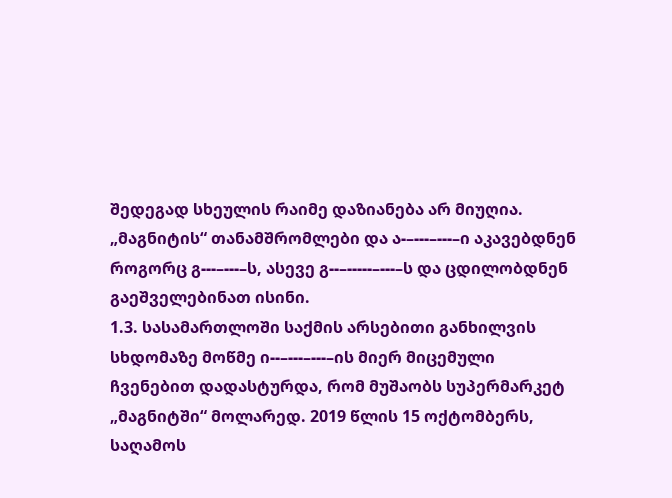შედეგად სხეულის რაიმე დაზიანება არ მიუღია. „მაგნიტის“ თანამშრომლები და ა-–---–---–ი აკავებდნენ როგორც გ---–---–ს, ასევე გ--–-----–---–ს და ცდილობდნენ გაეშველებინათ ისინი.
1.3. სასამართლოში საქმის არსებითი განხილვის სხდომაზე მოწმე ი--–---–---–ის მიერ მიცემული ჩვენებით დადასტურდა, რომ მუშაობს სუპერმარკეტ „მაგნიტში“ მოლარედ. 2019 წლის 15 ოქტომბერს, საღამოს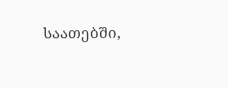საათებში,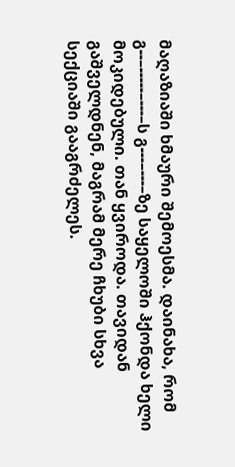მაღაზიაში ხმაური შემოესმა. დაინახა, რომ გ--–-----–---–ს გ---–---–ზე საყელოში ჰქონდა ხელი მოკიდებული. თან ყვიროდა. თავიდან გაშველდნენ, მაგრამ მერე ჩხუბი სხვა სექციაში გააგრძელეს.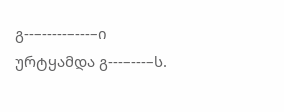გ--–-----–---–ი ურტყამდა გ---–---–ს.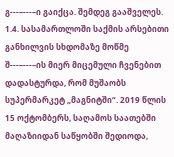გ---–---–ი გაიქცა. შემდეგ გააშველეს.
1.4. სასამართლოში საქმის არსებითი განხილვის სხდომაზე მოწმე შ---–---–ის მიერ მიცემული ჩვენებით დადასტურდა, რომ მუშაობს სუპერმარკეტ „მაგნიტში“. 2019 წლის 15 ოქტომბერს, საღამოს საათებში მაღაზიიდან საწყობში შედიოდა,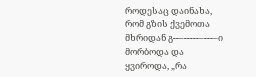როდესაც დაინახა, რომ გზის ქვემოთა მხრიდან გ--–-----–---–ი მორბოდა და ყვიროდა, „რა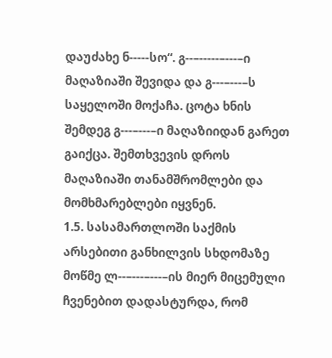დაუძახე ნ-----სო“. გ--–-----–---–ი მაღაზიაში შევიდა და გ---–---–ს საყელოში მოქაჩა. ცოტა ხნის შემდეგ გ---–---–ი მაღაზიიდან გარეთ გაიქცა. შემთხვევის დროს მაღაზიაში თანამშრომლები და მომხმარებლები იყვნენ.
1.5. სასამართლოში საქმის არსებითი განხილვის სხდომაზე მოწმე ლ--–---–---–ის მიერ მიცემული ჩვენებით დადასტურდა, რომ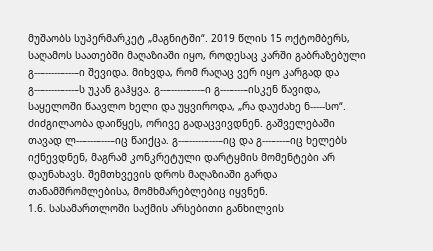მუშაობს სუპერმარკეტ „მაგნიტში“. 2019 წლის 15 ოქტომბერს, საღამოს საათებში მაღაზიაში იყო, როდესაც კარში გაბრაზებული გ--–-----–---–ი შევიდა. მიხვდა, რომ რაღაც ვერ იყო კარგად და გ--–-----–---–ს უკან გაჰყვა. გ--–-----–---–ი გ---–---–ისკენ წავიდა, საყელოში წაავლო ხელი და უყვიროდა, „რა დაუძახე ნ-----სო“. ძიძგილაობა დაიწყეს, ორივე გადაცვივდნენ. გაშველებაში თავად ლ--–---–---–იც წაიქცა. გ--–-----–---–იც და გ---–---–იც ხელებს იქნევდნენ, მაგრამ კონკრეტული დარტყმის მომენტები არ დაუნახავს. შემთხვევის დროს მაღაზიაში გარდა თანამშრომლებისა, მომხმარებლებიც იყვნენ.
1.6. სასამართლოში საქმის არსებითი განხილვის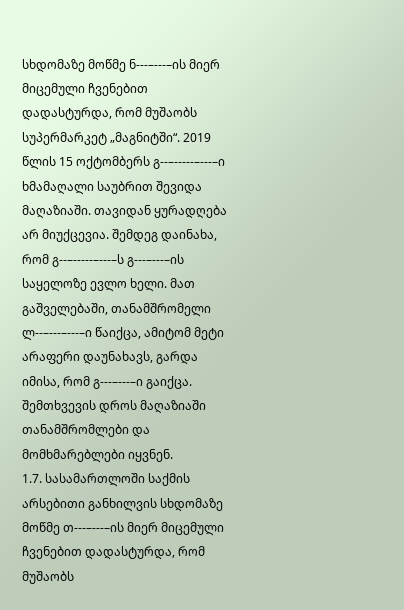სხდომაზე მოწმე ნ---–---–ის მიერ მიცემული ჩვენებით დადასტურდა, რომ მუშაობს სუპერმარკეტ „მაგნიტში“. 2019 წლის 15 ოქტომბერს გ--–-----–---–ი ხმამაღალი საუბრით შევიდა მაღაზიაში. თავიდან ყურადღება არ მიუქცევია. შემდეგ დაინახა, რომ გ--–-----–---–ს გ---–---–ის საყელოზე ევლო ხელი. მათ გაშველებაში, თანამშრომელი ლ--–---–---–ი წაიქცა, ამიტომ მეტი არაფერი დაუნახავს, გარდა იმისა, რომ გ---–---–ი გაიქცა. შემთხვევის დროს მაღაზიაში თანამშრომლები და მომხმარებლები იყვნენ.
1.7. სასამართლოში საქმის არსებითი განხილვის სხდომაზე მოწმე თ---–---–ის მიერ მიცემული ჩვენებით დადასტურდა, რომ მუშაობს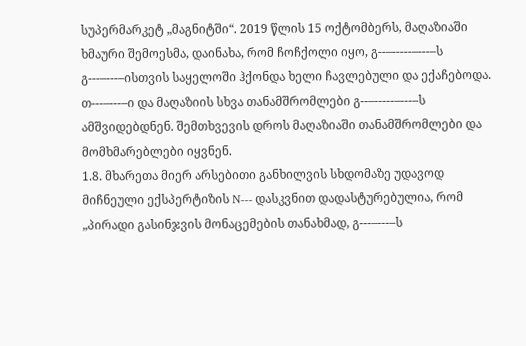სუპერმარკეტ „მაგნიტში“. 2019 წლის 15 ოქტომბერს, მაღაზიაში ხმაური შემოესმა, დაინახა, რომ ჩოჩქოლი იყო, გ--–-----–---–ს გ---–---–ისთვის საყელოში ჰქონდა ხელი ჩავლებული და ექაჩებოდა. თ---–---–ი და მაღაზიის სხვა თანამშრომლები გ--–-----–---–ს ამშვიდებდნენ. შემთხვევის დროს მაღაზიაში თანამშრომლები და მომხმარებლები იყვნენ.
1.8. მხარეთა მიერ არსებითი განხილვის სხდომაზე უდავოდ მიჩნეული ექსპერტიზის N--- დასკვნით დადასტურებულია, რომ „პირადი გასინჯვის მონაცემების თანახმად, გ---–---–ს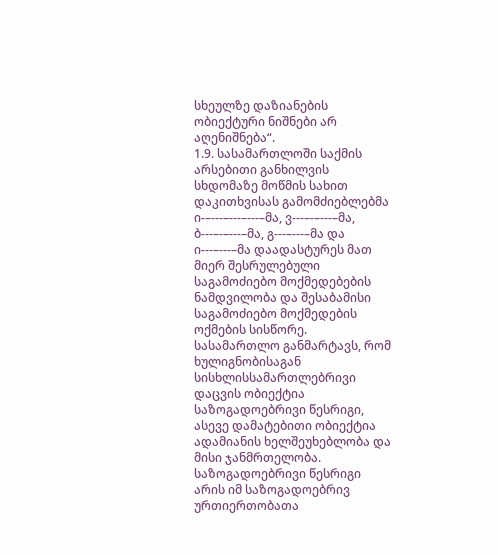სხეულზე დაზიანების ობიექტური ნიშნები არ აღენიშნება“.
1.9. სასამართლოში საქმის არსებითი განხილვის სხდომაზე მოწმის სახით დაკითხვისას გამომძიებლებმა ი-–---–---–---–მა, ვ---–-–---–მა, ბ---–-–---–მა, გ---–---–მა და ი---–---–მა დაადასტურეს მათ მიერ შესრულებული საგამოძიებო მოქმედებების ნამდვილობა და შესაბამისი საგამოძიებო მოქმედების ოქმების სისწორე.
სასამართლო განმარტავს, რომ ხულიგნობისაგან სისხლისსამართლებრივი დაცვის ობიექტია საზოგადოებრივი წესრიგი, ასევე დამატებითი ობიექტია ადამიანის ხელშეუხებლობა და მისი ჯანმრთელობა.
საზოგადოებრივი წესრიგი არის იმ საზოგადოებრივ ურთიერთობათა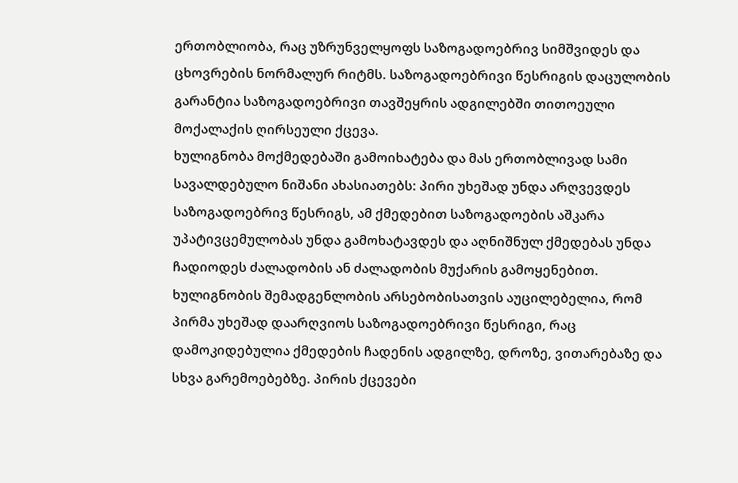ერთობლიობა, რაც უზრუნველყოფს საზოგადოებრივ სიმშვიდეს და ცხოვრების ნორმალურ რიტმს. საზოგადოებრივი წესრიგის დაცულობის გარანტია საზოგადოებრივი თავშეყრის ადგილებში თითოეული მოქალაქის ღირსეული ქცევა.
ხულიგნობა მოქმედებაში გამოიხატება და მას ერთობლივად სამი სავალდებულო ნიშანი ახასიათებს: პირი უხეშად უნდა არღვევდეს საზოგადოებრივ წესრიგს, ამ ქმედებით საზოგადოების აშკარა უპატივცემულობას უნდა გამოხატავდეს და აღნიშნულ ქმედებას უნდა ჩადიოდეს ძალადობის ან ძალადობის მუქარის გამოყენებით.
ხულიგნობის შემადგენლობის არსებობისათვის აუცილებელია, რომ პირმა უხეშად დაარღვიოს საზოგადოებრივი წესრიგი, რაც დამოკიდებულია ქმედების ჩადენის ადგილზე, დროზე, ვითარებაზე და სხვა გარემოებებზე. პირის ქცევები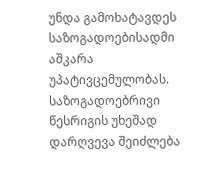უნდა გამოხატავდეს საზოგადოებისადმი აშკარა უპატივცემულობას. საზოგადოებრივი წესრიგის უხეშად დარღვევა შეიძლება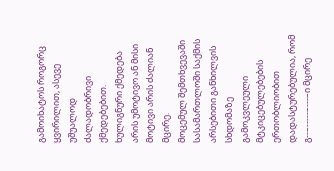გამოიხატოს როგორც ყვირილით, ასევე უშუალოდ ძალადობრივი ქმედებებით.
ხულიგნური ქმედება არის უმოტივო ან მისი მოტივი არის ძალიან მცირე.
მოცემულ შემთხვევაში სასამართლოში საქმის არსებითი განხილვის სხდომაზე გამოკვლეული მტკიცებულებების ერთობლიობით დადასტურებულია, რომ გ--–-----–---–ი მცირე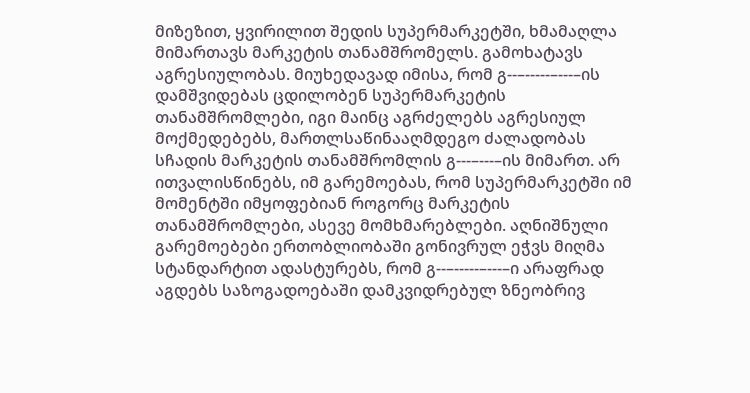მიზეზით, ყვირილით შედის სუპერმარკეტში, ხმამაღლა მიმართავს მარკეტის თანამშრომელს. გამოხატავს აგრესიულობას. მიუხედავად იმისა, რომ გ--–-----–---–ის დამშვიდებას ცდილობენ სუპერმარკეტის თანამშრომლები, იგი მაინც აგრძელებს აგრესიულ მოქმედებებს, მართლსაწინააღმდეგო ძალადობას სჩადის მარკეტის თანამშრომლის გ---–---–ის მიმართ. არ ითვალისწინებს, იმ გარემოებას, რომ სუპერმარკეტში იმ მომენტში იმყოფებიან როგორც მარკეტის თანამშრომლები, ასევე მომხმარებლები. აღნიშნული გარემოებები ერთობლიობაში გონივრულ ეჭვს მიღმა სტანდარტით ადასტურებს, რომ გ--–-----–---–ი არაფრად აგდებს საზოგადოებაში დამკვიდრებულ ზნეობრივ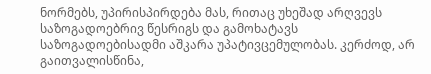ნორმებს, უპირისპირდება მას, რითაც უხეშად არღვევს საზოგადოებრივ წესრიგს და გამოხატავს საზოგადოებისადმი აშკარა უპატივცემულობას. კერძოდ, არ გაითვალისწინა,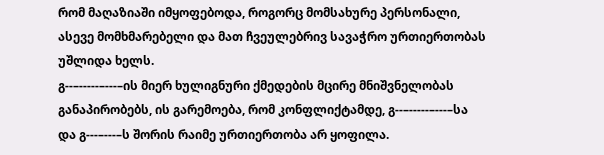რომ მაღაზიაში იმყოფებოდა, როგორც მომსახურე პერსონალი, ასევე მომხმარებელი და მათ ჩვეულებრივ სავაჭრო ურთიერთობას უშლიდა ხელს.
გ--–-----–---–ის მიერ ხულიგნური ქმედების მცირე მნიშვნელობას განაპირობებს, ის გარემოება, რომ კონფლიქტამდე, გ--–-----–---–სა და გ---–---–ს შორის რაიმე ურთიერთობა არ ყოფილა.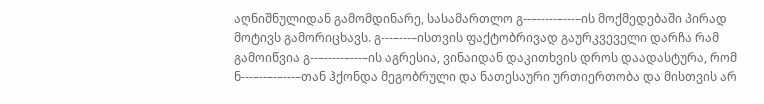აღნიშნულიდან გამომდინარე, სასამართლო გ--–-----–---–ის მოქმედებაში პირად მოტივს გამორიცხავს. გ---–---–ისთვის ფაქტობრივად გაურკვეველი დარჩა რამ გამოიწვია გ--–-----–---–ის აგრესია, ვინაიდან დაკითხვის დროს დაადასტურა, რომ ნ---–--–-–---–თან ჰქონდა მეგობრული და ნათესაური ურთიერთობა და მისთვის არ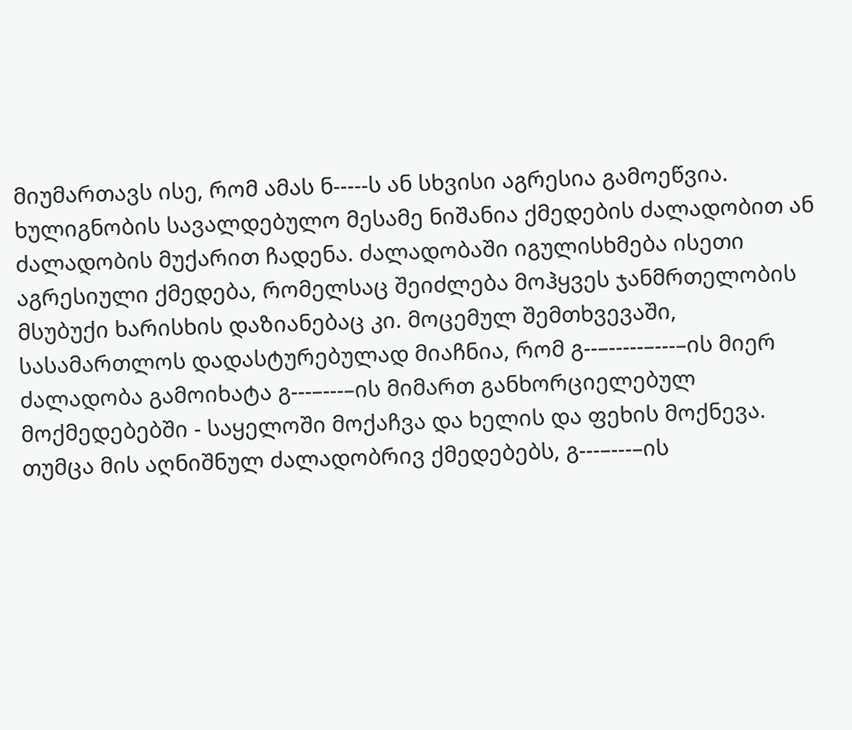მიუმართავს ისე, რომ ამას ნ-----ს ან სხვისი აგრესია გამოეწვია.
ხულიგნობის სავალდებულო მესამე ნიშანია ქმედების ძალადობით ან ძალადობის მუქარით ჩადენა. ძალადობაში იგულისხმება ისეთი აგრესიული ქმედება, რომელსაც შეიძლება მოჰყვეს ჯანმრთელობის მსუბუქი ხარისხის დაზიანებაც კი. მოცემულ შემთხვევაში, სასამართლოს დადასტურებულად მიაჩნია, რომ გ--–-----–---–ის მიერ ძალადობა გამოიხატა გ---–---–ის მიმართ განხორციელებულ მოქმედებებში - საყელოში მოქაჩვა და ხელის და ფეხის მოქნევა. თუმცა მის აღნიშნულ ძალადობრივ ქმედებებს, გ---–---–ის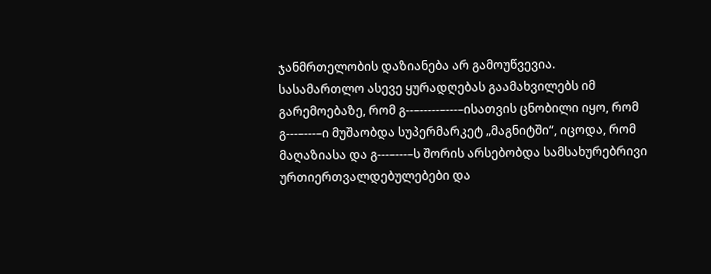ჯანმრთელობის დაზიანება არ გამოუწვევია.
სასამართლო ასევე ყურადღებას გაამახვილებს იმ გარემოებაზე, რომ გ--–-----–---–ისათვის ცნობილი იყო, რომ გ---–---–ი მუშაობდა სუპერმარკეტ „მაგნიტში“, იცოდა, რომ მაღაზიასა და გ---–---–ს შორის არსებობდა სამსახურებრივი ურთიერთვალდებულებები და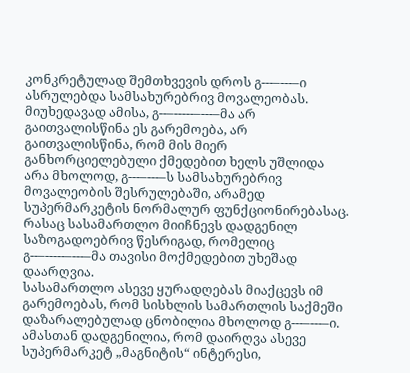კონკრეტულად შემთხვევის დროს გ---–---–ი ასრულებდა სამსახურებრივ მოვალეობას. მიუხედავად ამისა, გ--–-----–---–მა არ გაითვალისწინა ეს გარემოება, არ გაითვალისწინა, რომ მის მიერ განხორციელებული ქმედებით ხელს უშლიდა არა მხოლოდ, გ---–---–ს სამსახურებრივ მოვალეობის შესრულებაში, არამედ სუპერმარკეტის ნორმალურ ფუნქციონირებასაც. რასაც სასამართლო მიიჩნევს დადგენილ საზოგადოებრივ წესრიგად, რომელიც გ--–-----–---–მა თავისი მოქმედებით უხეშად დაარღვია.
სასამართლო ასევე ყურადღებას მიაქცევს იმ გარემოებას, რომ სისხლის სამართლის საქმეში დაზარალებულად ცნობილია მხოლოდ გ---–---–ი. ამასთან დადგენილია, რომ დაირღვა ასევე სუპერმარკეტ „მაგნიტის“ ინტერესი,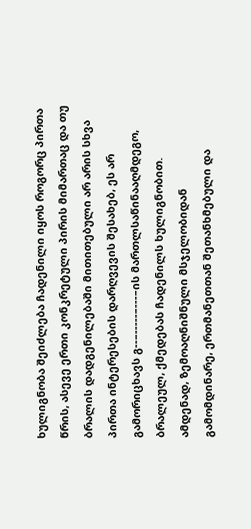ხულიგნობა შეიძლება ჩადენილი იყოს როგორც პირთა წრის, ასევე ერთი კონკრეტული პირის მიმართაც და თუ ბრალის დადგენილებაში მითითებული არ არის სხვა პირთა ინტერესების დარღვევის შესახებ, ეს არ გამორიცხავს გ--–-----–---–ის მართლსაწინააღმდეგო, ბრალეულ, ქმედებას ჩადენილს ხულიგნობით.
ამდენად, ზემოაღნიშნული მსჯელობიდან გამომდინარე, ერთმანეთთან შეთანხმებული და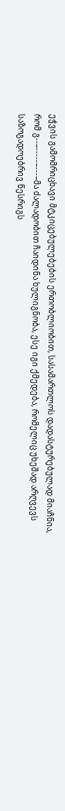ეჭვის გამომრიცხავი მტკიცებულებების ერთობლიობით, სასამართლოს დადასტურებულად მიაჩნია, რომ გ--–-----–---–მა ძალადობით ჩაიდინა ხულიგნობა, ესე იგი ქმედება, რომელიც უხეშად არღვევს საზოგადოებრივ წესრიგს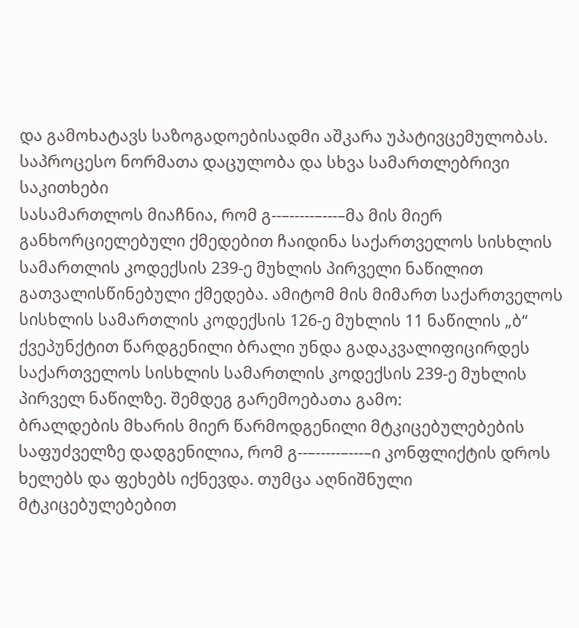და გამოხატავს საზოგადოებისადმი აშკარა უპატივცემულობას.
საპროცესო ნორმათა დაცულობა და სხვა სამართლებრივი საკითხები
სასამართლოს მიაჩნია, რომ გ--–-----–---–მა მის მიერ განხორციელებული ქმედებით ჩაიდინა საქართველოს სისხლის სამართლის კოდექსის 239-ე მუხლის პირველი ნაწილით გათვალისწინებული ქმედება. ამიტომ მის მიმართ საქართველოს სისხლის სამართლის კოდექსის 126-ე მუხლის 11 ნაწილის „ბ“ ქვეპუნქტით წარდგენილი ბრალი უნდა გადაკვალიფიცირდეს საქართველოს სისხლის სამართლის კოდექსის 239-ე მუხლის პირველ ნაწილზე. შემდეგ გარემოებათა გამო:
ბრალდების მხარის მიერ წარმოდგენილი მტკიცებულებების საფუძველზე დადგენილია, რომ გ--–-----–---–ი კონფლიქტის დროს ხელებს და ფეხებს იქნევდა. თუმცა აღნიშნული მტკიცებულებებით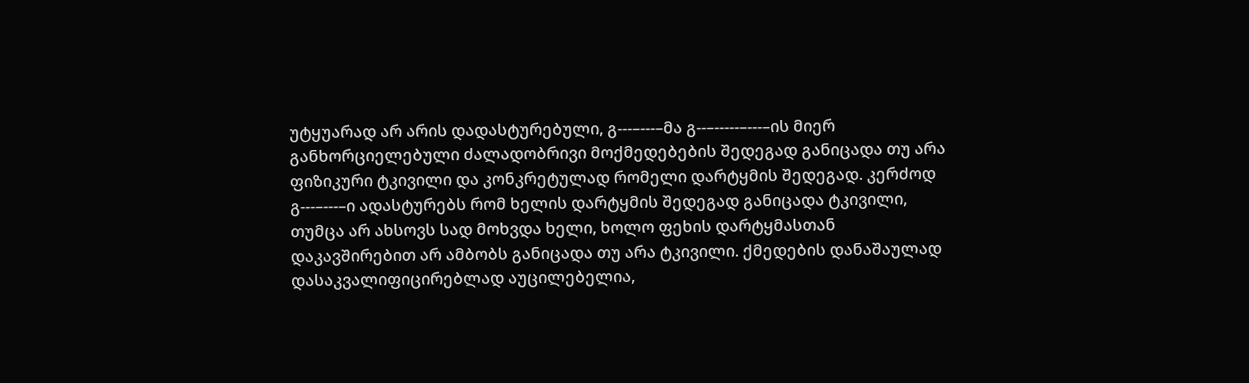უტყუარად არ არის დადასტურებული, გ---–---–მა გ--–-----–---–ის მიერ განხორციელებული ძალადობრივი მოქმედებების შედეგად განიცადა თუ არა ფიზიკური ტკივილი და კონკრეტულად რომელი დარტყმის შედეგად. კერძოდ გ---–---–ი ადასტურებს რომ ხელის დარტყმის შედეგად განიცადა ტკივილი, თუმცა არ ახსოვს სად მოხვდა ხელი, ხოლო ფეხის დარტყმასთან დაკავშირებით არ ამბობს განიცადა თუ არა ტკივილი. ქმედების დანაშაულად დასაკვალიფიცირებლად აუცილებელია,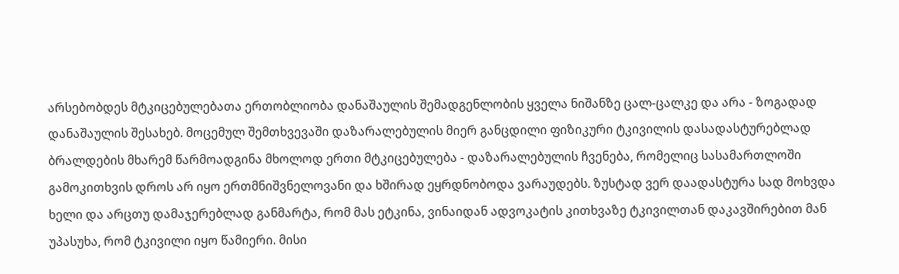არსებობდეს მტკიცებულებათა ერთობლიობა დანაშაულის შემადგენლობის ყველა ნიშანზე ცალ-ცალკე და არა - ზოგადად დანაშაულის შესახებ. მოცემულ შემთხვევაში დაზარალებულის მიერ განცდილი ფიზიკური ტკივილის დასადასტურებლად ბრალდების მხარემ წარმოადგინა მხოლოდ ერთი მტკიცებულება - დაზარალებულის ჩვენება, რომელიც სასამართლოში გამოკითხვის დროს არ იყო ერთმნიშვნელოვანი და ხშირად ეყრდნობოდა ვარაუდებს. ზუსტად ვერ დაადასტურა სად მოხვდა ხელი და არცთუ დამაჯერებლად განმარტა, რომ მას ეტკინა, ვინაიდან ადვოკატის კითხვაზე ტკივილთან დაკავშირებით მან უპასუხა, რომ ტკივილი იყო წამიერი. მისი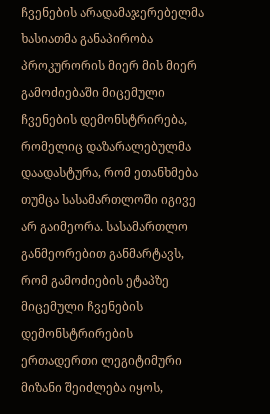ჩვენების არადამაჯერებელმა ხასიათმა განაპირობა პროკურორის მიერ მის მიერ გამოძიებაში მიცემული ჩვენების დემონსტრირება, რომელიც დაზარალებულმა დაადასტურა, რომ ეთანხმება თუმცა სასამართლოში იგივე არ გაიმეორა. სასამართლო განმეორებით განმარტავს, რომ გამოძიების ეტაპზე მიცემული ჩვენების დემონსტრირების ერთადერთი ლეგიტიმური მიზანი შეიძლება იყოს,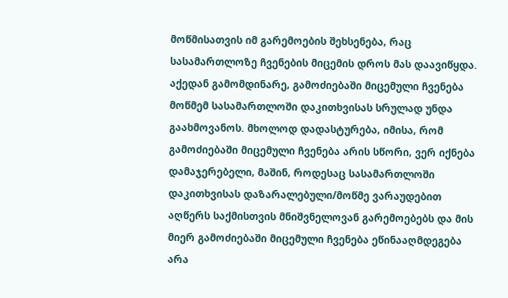მოწმისათვის იმ გარემოების შეხსენება, რაც სასამართლოზე ჩვენების მიცემის დროს მას დაავიწყდა. აქედან გამომდინარე, გამოძიებაში მიცემული ჩვენება მოწმემ სასამართლოში დაკითხვისას სრულად უნდა გაახმოვანოს. მხოლოდ დადასტურება, იმისა, რომ გამოძიებაში მიცემული ჩვენება არის სწორი, ვერ იქნება დამაჯერებელი, მაშინ, როდესაც სასამართლოში დაკითხვისას დაზარალებული/მოწმე ვარაუდებით აღწერს საქმისთვის მნიშვნელოვან გარემოებებს და მის მიერ გამოძიებაში მიცემული ჩვენება ეწინააღმდეგება არა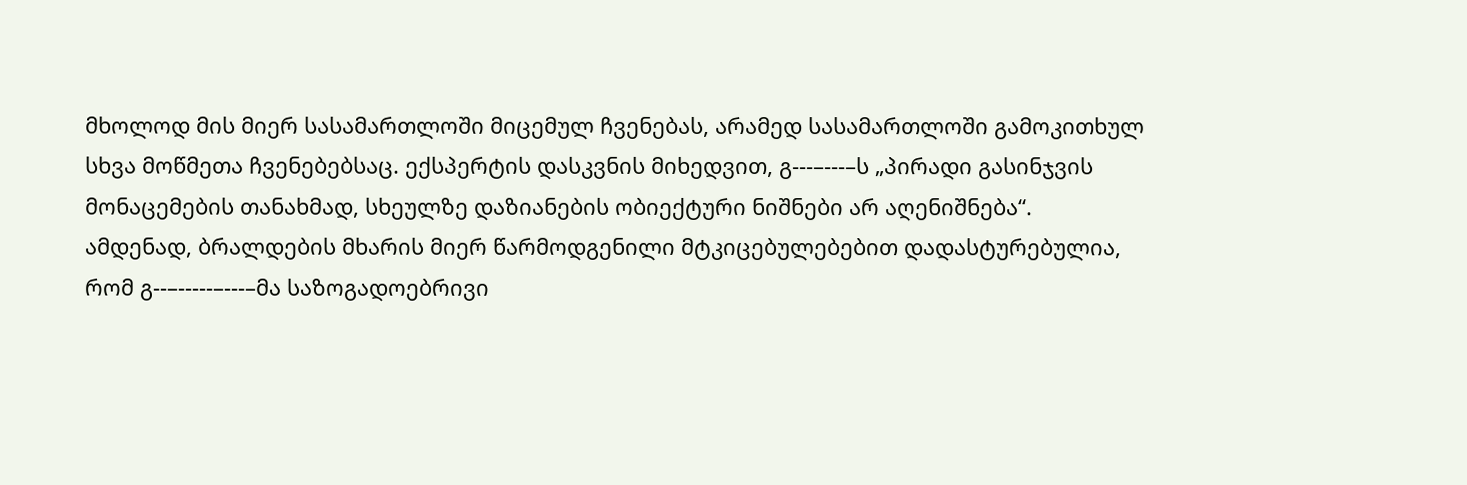მხოლოდ მის მიერ სასამართლოში მიცემულ ჩვენებას, არამედ სასამართლოში გამოკითხულ სხვა მოწმეთა ჩვენებებსაც. ექსპერტის დასკვნის მიხედვით, გ---–---–ს „პირადი გასინჯვის მონაცემების თანახმად, სხეულზე დაზიანების ობიექტური ნიშნები არ აღენიშნება“.
ამდენად, ბრალდების მხარის მიერ წარმოდგენილი მტკიცებულებებით დადასტურებულია, რომ გ--–-----–---–მა საზოგადოებრივი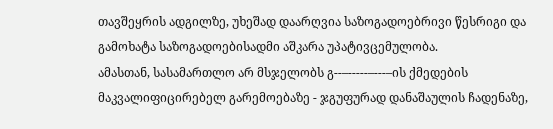თავშეყრის ადგილზე, უხეშად დაარღვია საზოგადოებრივი წესრიგი და გამოხატა საზოგადოებისადმი აშკარა უპატივცემულობა.
ამასთან, სასამართლო არ მსჯელობს გ--–-----–---–ის ქმედების მაკვალიფიცირებელ გარემოებაზე - ჯგუფურად დანაშაულის ჩადენაზე,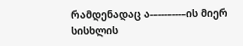რამდენადაც ა-–---–---–ის მიერ სისხლის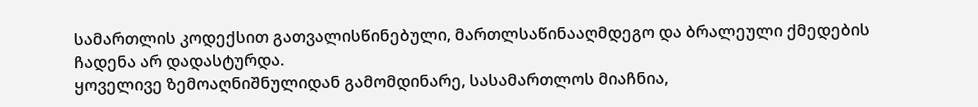სამართლის კოდექსით გათვალისწინებული, მართლსაწინააღმდეგო და ბრალეული ქმედების ჩადენა არ დადასტურდა.
ყოველივე ზემოაღნიშნულიდან გამომდინარე, სასამართლოს მიაჩნია,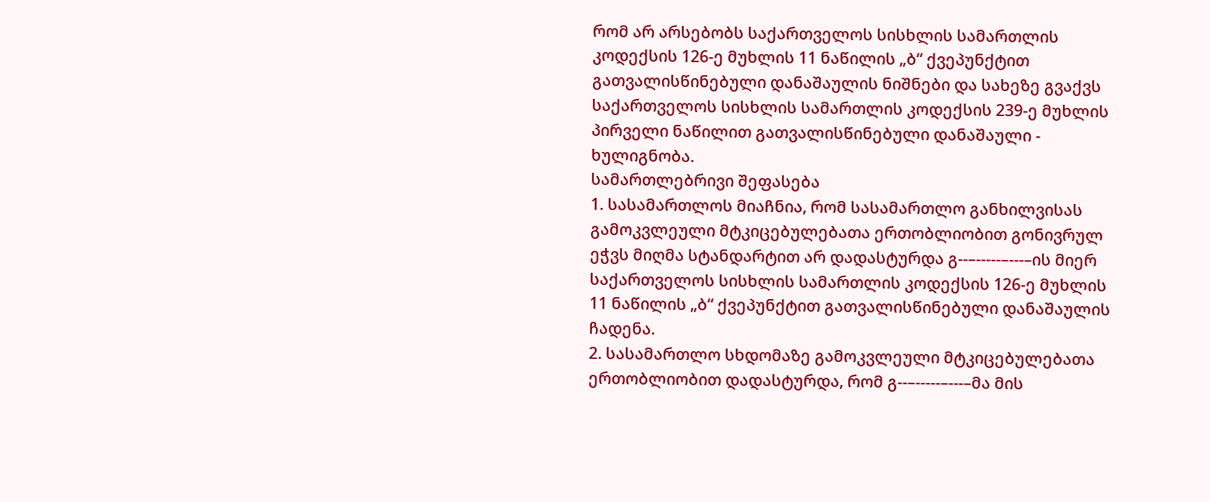რომ არ არსებობს საქართველოს სისხლის სამართლის კოდექსის 126-ე მუხლის 11 ნაწილის „ბ“ ქვეპუნქტით გათვალისწინებული დანაშაულის ნიშნები და სახეზე გვაქვს საქართველოს სისხლის სამართლის კოდექსის 239-ე მუხლის პირველი ნაწილით გათვალისწინებული დანაშაული - ხულიგნობა.
სამართლებრივი შეფასება
1. სასამართლოს მიაჩნია, რომ სასამართლო განხილვისას გამოკვლეული მტკიცებულებათა ერთობლიობით გონივრულ ეჭვს მიღმა სტანდარტით არ დადასტურდა გ--–-----–---–ის მიერ საქართველოს სისხლის სამართლის კოდექსის 126-ე მუხლის 11 ნაწილის „ბ“ ქვეპუნქტით გათვალისწინებული დანაშაულის ჩადენა.
2. სასამართლო სხდომაზე გამოკვლეული მტკიცებულებათა ერთობლიობით დადასტურდა, რომ გ--–-----–---–მა მის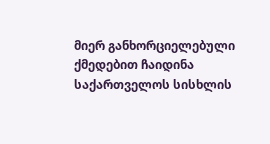მიერ განხორციელებული ქმედებით ჩაიდინა საქართველოს სისხლის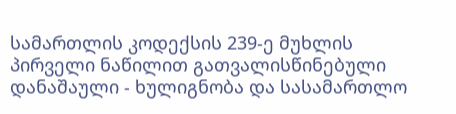სამართლის კოდექსის 239-ე მუხლის პირველი ნაწილით გათვალისწინებული დანაშაული - ხულიგნობა და სასამართლო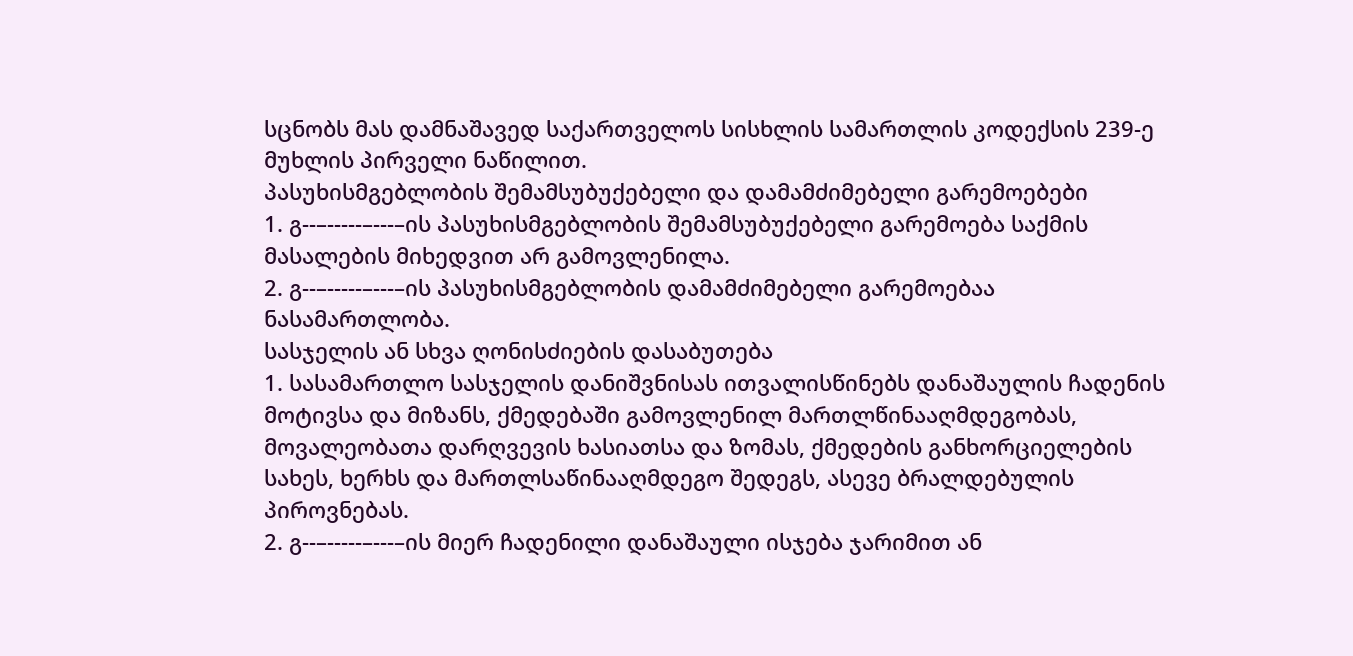სცნობს მას დამნაშავედ საქართველოს სისხლის სამართლის კოდექსის 239-ე მუხლის პირველი ნაწილით.
პასუხისმგებლობის შემამსუბუქებელი და დამამძიმებელი გარემოებები
1. გ--–-----–---–ის პასუხისმგებლობის შემამსუბუქებელი გარემოება საქმის მასალების მიხედვით არ გამოვლენილა.
2. გ--–-----–---–ის პასუხისმგებლობის დამამძიმებელი გარემოებაა ნასამართლობა.
სასჯელის ან სხვა ღონისძიების დასაბუთება
1. სასამართლო სასჯელის დანიშვნისას ითვალისწინებს დანაშაულის ჩადენის მოტივსა და მიზანს, ქმედებაში გამოვლენილ მართლწინააღმდეგობას, მოვალეობათა დარღვევის ხასიათსა და ზომას, ქმედების განხორციელების სახეს, ხერხს და მართლსაწინააღმდეგო შედეგს, ასევე ბრალდებულის პიროვნებას.
2. გ--–-----–---–ის მიერ ჩადენილი დანაშაული ისჯება ჯარიმით ან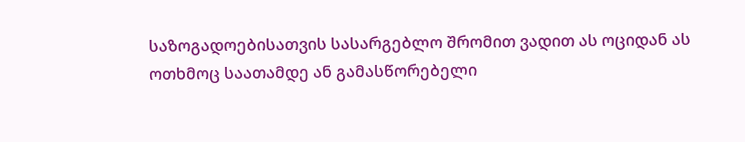საზოგადოებისათვის სასარგებლო შრომით ვადით ას ოციდან ას ოთხმოც საათამდე ან გამასწორებელი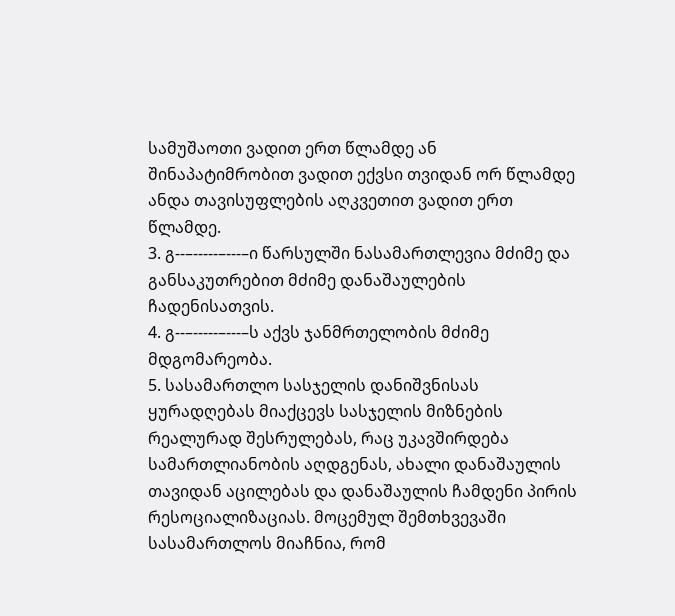სამუშაოთი ვადით ერთ წლამდე ან შინაპატიმრობით ვადით ექვსი თვიდან ორ წლამდე ანდა თავისუფლების აღკვეთით ვადით ერთ წლამდე.
3. გ--–-----–---–ი წარსულში ნასამართლევია მძიმე და განსაკუთრებით მძიმე დანაშაულების ჩადენისათვის.
4. გ--–-----–---–ს აქვს ჯანმრთელობის მძიმე მდგომარეობა.
5. სასამართლო სასჯელის დანიშვნისას ყურადღებას მიაქცევს სასჯელის მიზნების რეალურად შესრულებას, რაც უკავშირდება სამართლიანობის აღდგენას, ახალი დანაშაულის თავიდან აცილებას და დანაშაულის ჩამდენი პირის რესოციალიზაციას. მოცემულ შემთხვევაში სასამართლოს მიაჩნია, რომ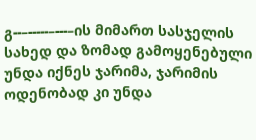გ--–-----–---–ის მიმართ სასჯელის სახედ და ზომად გამოყენებული უნდა იქნეს ჯარიმა, ჯარიმის ოდენობად კი უნდა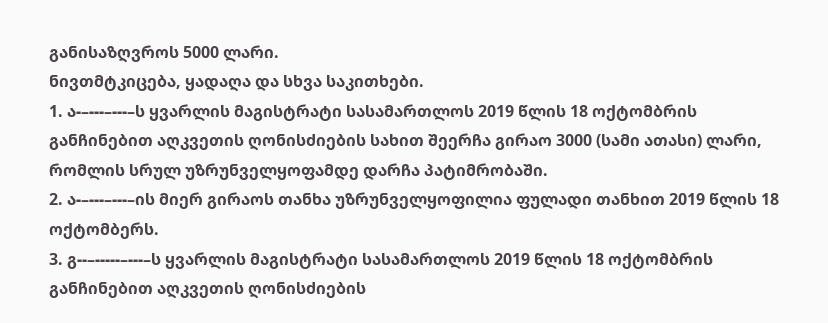განისაზღვროს 5000 ლარი.
ნივთმტკიცება, ყადაღა და სხვა საკითხები.
1. ა-–---–---–ს ყვარლის მაგისტრატი სასამართლოს 2019 წლის 18 ოქტომბრის განჩინებით აღკვეთის ღონისძიების სახით შეერჩა გირაო 3000 (სამი ათასი) ლარი, რომლის სრულ უზრუნველყოფამდე დარჩა პატიმრობაში.
2. ა-–---–---–ის მიერ გირაოს თანხა უზრუნველყოფილია ფულადი თანხით 2019 წლის 18 ოქტომბერს.
3. გ--–-----–---–ს ყვარლის მაგისტრატი სასამართლოს 2019 წლის 18 ოქტომბრის განჩინებით აღკვეთის ღონისძიების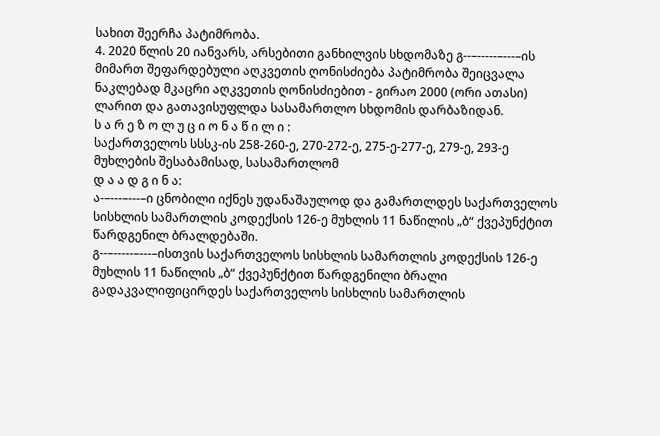სახით შეერჩა პატიმრობა.
4. 2020 წლის 20 იანვარს, არსებითი განხილვის სხდომაზე გ--–-----–---–ის მიმართ შეფარდებული აღკვეთის ღონისძიება პატიმრობა შეიცვალა ნაკლებად მკაცრი აღკვეთის ღონისძიებით - გირაო 2000 (ორი ათასი) ლარით და გათავისუფლდა სასამართლო სხდომის დარბაზიდან.
ს ა რ ე ზ ო ლ უ ც ი ო ნ ა წ ი ლ ი :
საქართველოს სსსკ-ის 258-260-ე, 270-272-ე, 275-ე-277-ე, 279-ე, 293-ე მუხლების შესაბამისად, სასამართლომ
დ ა ა დ გ ი ნ ა:
ა-–---–---–ი ცნობილი იქნეს უდანაშაულოდ და გამართლდეს საქართველოს სისხლის სამართლის კოდექსის 126-ე მუხლის 11 ნაწილის „ბ“ ქვეპუნქტით წარდგენილ ბრალდებაში.
გ--–-----–---–ისთვის საქართველოს სისხლის სამართლის კოდექსის 126-ე მუხლის 11 ნაწილის „ბ“ ქვეპუნქტით წარდგენილი ბრალი გადაკვალიფიცირდეს საქართველოს სისხლის სამართლის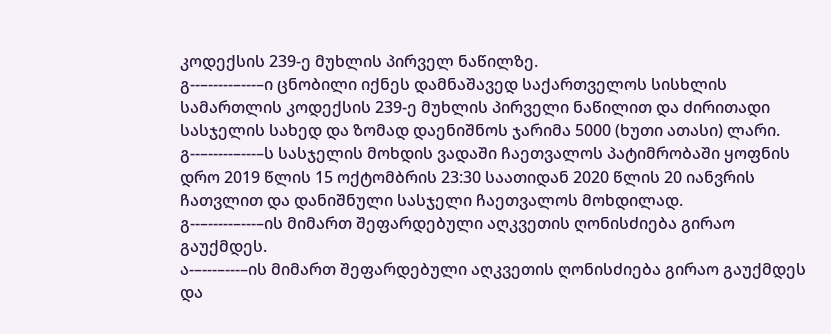კოდექსის 239-ე მუხლის პირველ ნაწილზე.
გ--–-----–---–ი ცნობილი იქნეს დამნაშავედ საქართველოს სისხლის სამართლის კოდექსის 239-ე მუხლის პირველი ნაწილით და ძირითადი სასჯელის სახედ და ზომად დაენიშნოს ჯარიმა 5000 (ხუთი ათასი) ლარი.
გ--–-----–---–ს სასჯელის მოხდის ვადაში ჩაეთვალოს პატიმრობაში ყოფნის დრო 2019 წლის 15 ოქტომბრის 23:30 საათიდან 2020 წლის 20 იანვრის ჩათვლით და დანიშნული სასჯელი ჩაეთვალოს მოხდილად.
გ--–-----–---–ის მიმართ შეფარდებული აღკვეთის ღონისძიება გირაო გაუქმდეს.
ა-–---–---–ის მიმართ შეფარდებული აღკვეთის ღონისძიება გირაო გაუქმდეს და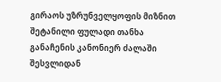გირაოს უზრუნველყოფის მიზნით შეტანილი ფულადი თანხა განაჩენის კანონიერ ძალაში შესვლიდან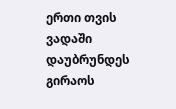ერთი თვის ვადაში დაუბრუნდეს გირაოს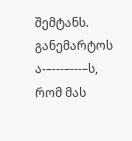შემტანს.
განემარტოს ა-–---–---–ს, რომ მას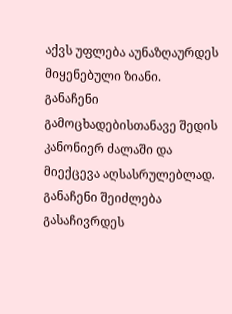აქვს უფლება აუნაზღაურდეს მიყენებული ზიანი.
განაჩენი გამოცხადებისთანავე შედის კანონიერ ძალაში და მიექცევა აღსასრულებლად.
განაჩენი შეიძლება გასაჩივრდეს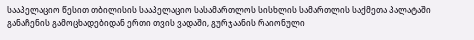სააპელაციო წესით თბილისის სააპელაციო სასამართლოს სისხლის სამართლის საქმეთა პალატაში განაჩენის გამოცხადებიდან ერთი თვის ვადაში, გურჯაანის რაიონული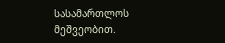სასამართლოს მეშვეობით.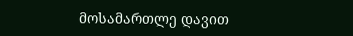მოსამართლე დავით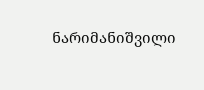ნარიმანიშვილი